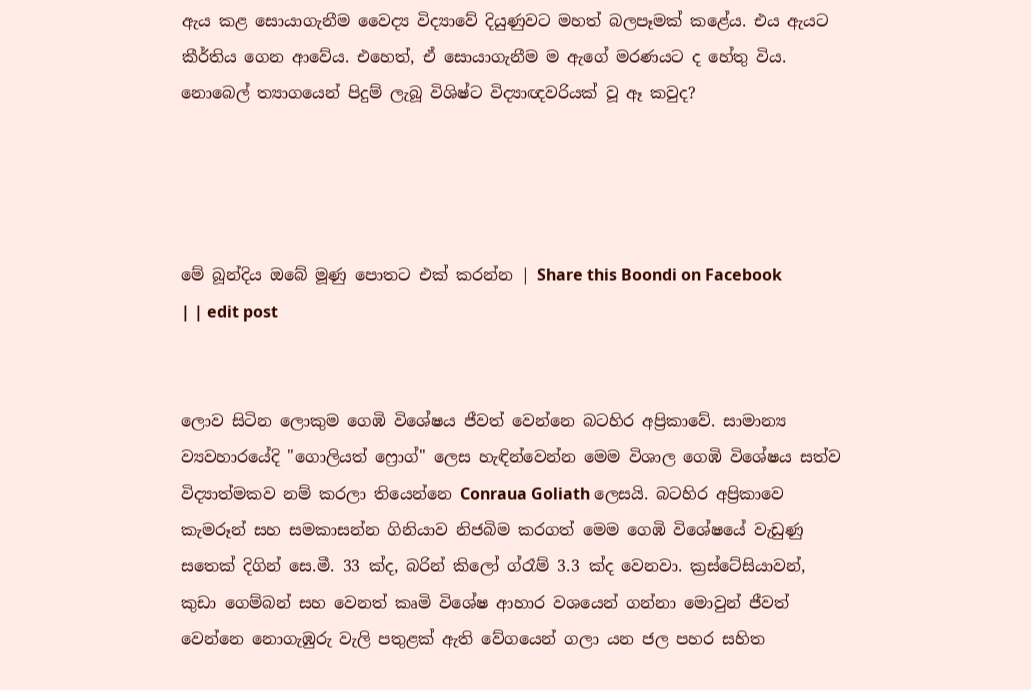ඇය කළ සොයාගැනීම වෛද්‍ය විද්‍යාවේ දියුණුවට මහත් බලපෑමක් කළේය. එය ඇයට කීර්තිය ගෙන ආවේය. එහෙත්, ඒ සොයාගැනීම ම ඇගේ මරණයට ද හේතු විය. නොබෙල් ත්‍යාගයෙන් පිදුම් ලැබූ විශිෂ්ට විද්‍යාඥවරියක් වූ ඈ කවුද?




මේ බූන්දිය ඔබේ මූණු පොතට එක් කරන්න | Share this Boondi on Facebook
| | edit post


ලොව සිටින ලොකුම ගෙඹි විශේෂය ජීවත් වෙන්නෙ බටහිර අප්‍රිකාවේ. සාමාන්‍ය ව්‍යවහාරයේදි "ගොලියත් ෆ්‍රොග්" ලෙස හැඳින්වෙන්න මෙම විශාල ගෙඹි විශේෂය සත්ව විද්‍යාත්මකව නම් කරලා තියෙන්නෙ Conraua Goliath ලෙසයි. බටහිර අප්‍රිකාවෙ කැමරූන් සහ සමකාසන්න ගිනියාව නිජබිම කරගත් මෙම ගෙඹි විශේෂයේ වැඩුණු සතෙක් දිගින් සෙ.මී. 33 ක්ද, බරින් කිලෝ ග්රෑම් 3.3 ක්ද වෙනවා. ක්‍රස්ටේසියාවන්, කුඩා ගෙම්බන් සහ වෙනත් කෘමි විශේෂ ආහාර වශයෙන් ගන්නා මොවුන් ජීවත් වෙන්නෙ නොගැඹුරු වැලි පතුළක් ඇති වේගයෙන් ගලා යන ජල පහර සහිත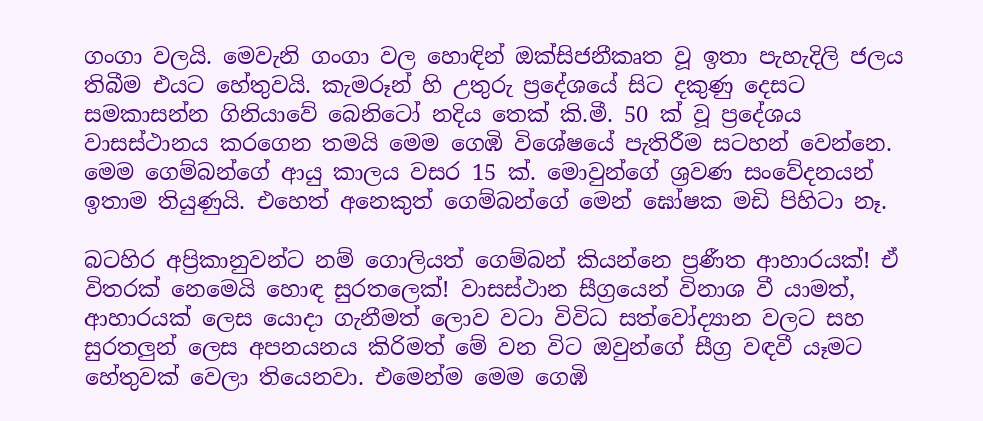ගංගා වලයි. මෙවැනි ගංගා වල හොඳින් ඔක්සිජනීකෘත වූ ඉතා පැහැදිලි ජලය තිබීම එයට හේතුවයි. කැමරූන් හි උතුරු ප්‍රදේශයේ සිට දකුණු දෙසට සමකාසන්න ගිනියාවේ බෙනිටෝ නදිය තෙක් කි.මී. 50 ක් වූ ප්‍රදේශය වාසස්ථානය කරගෙන තමයි මෙම ගෙඹි විශේෂයේ පැතිරීම සටහන් වෙන්නෙ. මෙම ගෙම්බන්ගේ ආයු කාලය වසර 15 ක්. මොවුන්ගේ ශ්‍රවණ සංවේදනයන් ඉතාම තියුණුයි. එහෙත් අනෙකුත් ගෙම්බන්ගේ මෙන් ඝෝෂක මඩි පිහිටා නෑ.

බටහිර අප්‍රිකානුවන්ට නම් ගොලියත් ගෙම්බන් කියන්නෙ ප්‍රණීත ආහාරයක්! ඒ විතරක් නෙමෙයි හොඳ සුරතලෙක්! වාසස්ථාන සීග්‍රයෙන් විනාශ වී යාමත්, ආහාරයක් ලෙස යොදා ගැනීමත් ලොව වටා විවිධ සත්වෝද්‍යාන වලට සහ සුරතලුන් ලෙස අපනයනය කිරිමත් මේ වන විට ඔවුන්ගේ සීග්‍ර වඳවී යෑමට හේතුවක් වෙලා තියෙනවා. එමෙන්ම මෙම ගෙඹි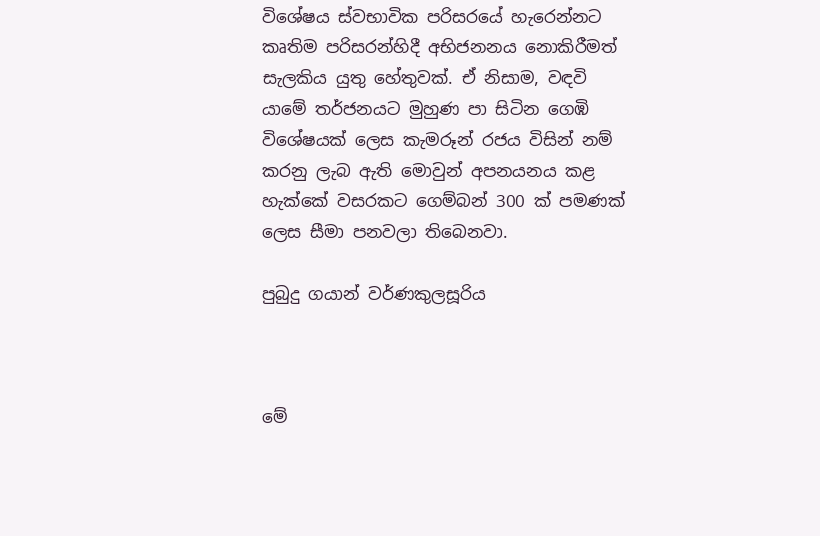විශේෂය ස්වභාවික පරිසරයේ හැරෙන්නට කෘතිම පරිසරන්හිදී අභිජනනය නොකිරීමත් සැලකිය යුතු හේතුවක්. ඒ නිසාම, වඳවි යාමේ තර්ජනයට මුහුණ පා සිටින ගෙඹි විශේෂයක් ලෙස කැමරූන් රජය විසින් නම් කරනු ලැබ ඇති මොවුන් අපනයනය කළ හැක්කේ වසරකට ගෙම්බන් 300 ක් පමණක් ලෙස සීමා පනවලා තිබෙනවා.

පුබුදු ගයාන් වර්ණකුලසූරිය



මේ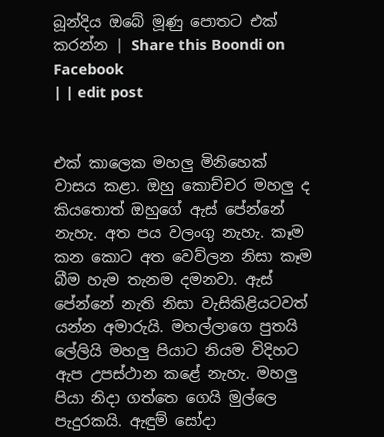බූන්දිය ඔබේ මූණු පොතට එක් කරන්න | Share this Boondi on Facebook
| | edit post


එක් කාලෙක මහලු මිනිහෙක් වාසය කළා. ඔහු කොච්චර මහලු ද කියතොත් ඔහුගේ ඇස් පේන්නේ නැහැ. අත පය වලංගු නැහැ. කෑම කන කොට අත වෙව්ලන නිසා කෑම බීම හැම තැනම දමනවා. ඇස් පේන්නේ නැති නිසා වැසිකිළියටවත් යන්න අමාරුයි. මහල්ලාගෙ පුතයි ලේලියි මහලු පියාට නියම විදිහට ඇප උපස්ථාන කළේ නැහැ. මහලු පියා නිදා ගත්තෙ ගෙයි මුල්ලෙ පැදුරකයි. ඇඳුම් සෝදා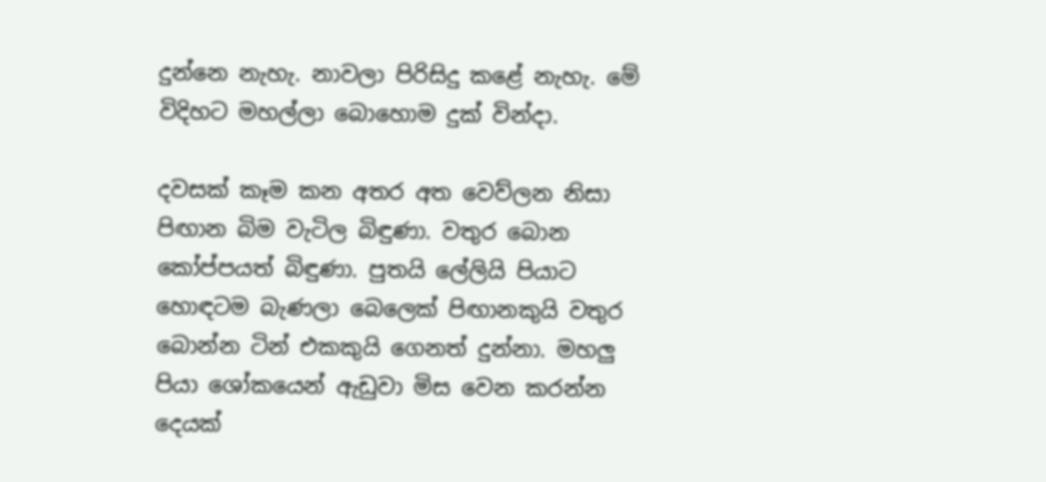දුන්නෙ නැහැ. නාවලා පිරිසිදු කළේ නැහැ. මේ විදිහට මහල්ලා බොහොම දුක් වින්දා.

දවසක් කෑම කන අතර අත වෙව්ලන නිසා පිඟාන බිම වැටිල බිඳුණා. වතුර බොන කෝප්පයත් බිඳුණා. පුතයි ලේලියි පියාට හොඳටම බැණලා බෙලෙක් පිඟානකුයි වතුර බොන්න ටින් එකකුයි ගෙනත් දුන්නා. මහලු පියා ශෝකයෙන් ඇඩුවා මිස වෙන කරන්න දෙයක්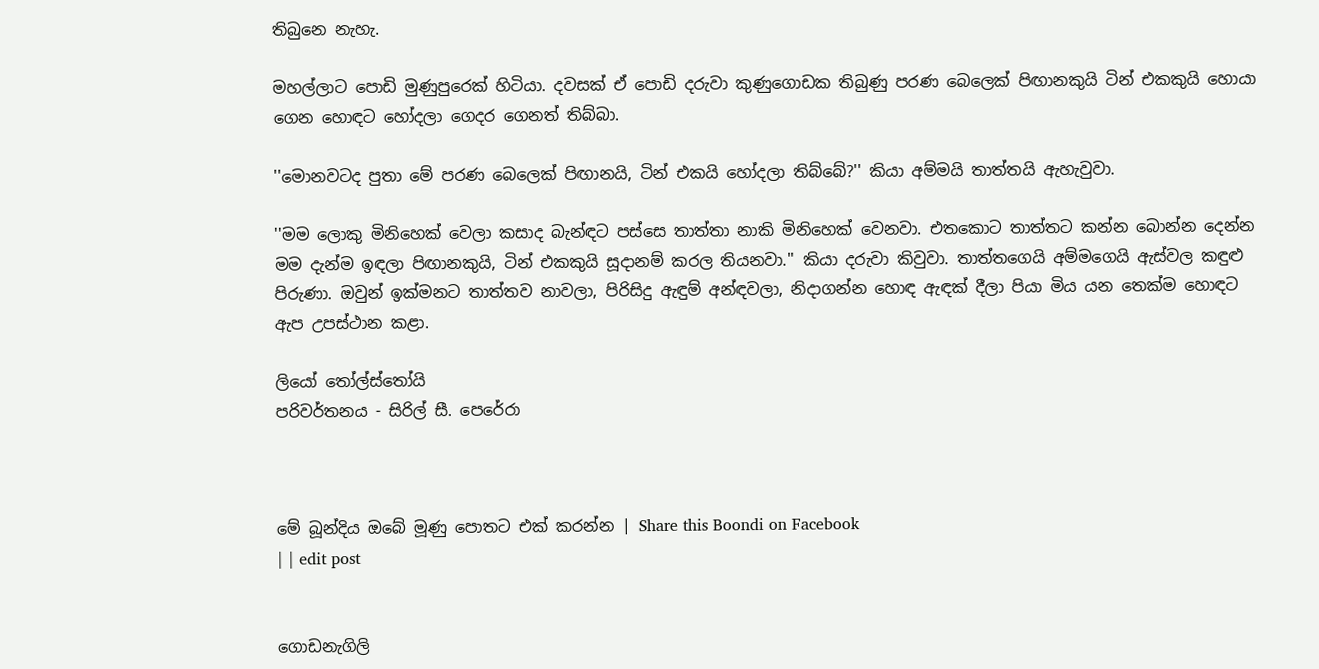තිබුනෙ නැහැ.

මහල්ලාට පොඩි මුණුපුරෙක් හිටියා. දවසක් ඒ පොඩි දරුවා කුණුගොඩක තිබුණු පරණ බෙලෙක් පිඟානකුයි ටින් එකකුයි හොයා ගෙන හොඳට හෝදලා ගෙදර ගෙනත් තිබ්බා.

''මොනවටද පුතා මේ පරණ බෙලෙක් පිඟානයි, ටින් එකයි හෝදලා තිබ්බේ?'' කියා අම්මයි තාත්තයි ඇහැවුවා.

''මම ලොකු මිනිහෙක් වෙලා කසාද බැන්ඳට පස්සෙ තාත්තා නාකි මිනිහෙක් වෙනවා. එතකොට තාත්තට කන්න බොන්න දෙන්න මම දැන්ම ඉඳලා පිඟානකුයි, ටින් එකකුයි සූදානම් කරල තියනවා.'' කියා දරුවා කිවුවා. තාත්තගෙයි අම්මගෙයි ඇස්වල කඳුළු පිරුණා. ඔවුන් ඉක්මනට තාත්තව නාවලා, පිරිසිදු ඇඳුම් අන්ඳවලා, නිදාගන්න හොඳ ඇඳක් දීලා පියා මිය යන තෙක්ම හොඳට ඇප උපස්ථාන කළා.

ලියෝ තෝල්ස්තෝයි
පරිවර්තනය - සිරිල් සී. පෙරේරා



මේ බූන්දිය ඔබේ මූණු පොතට එක් කරන්න | Share this Boondi on Facebook
| | edit post


ගොඩනැගිලි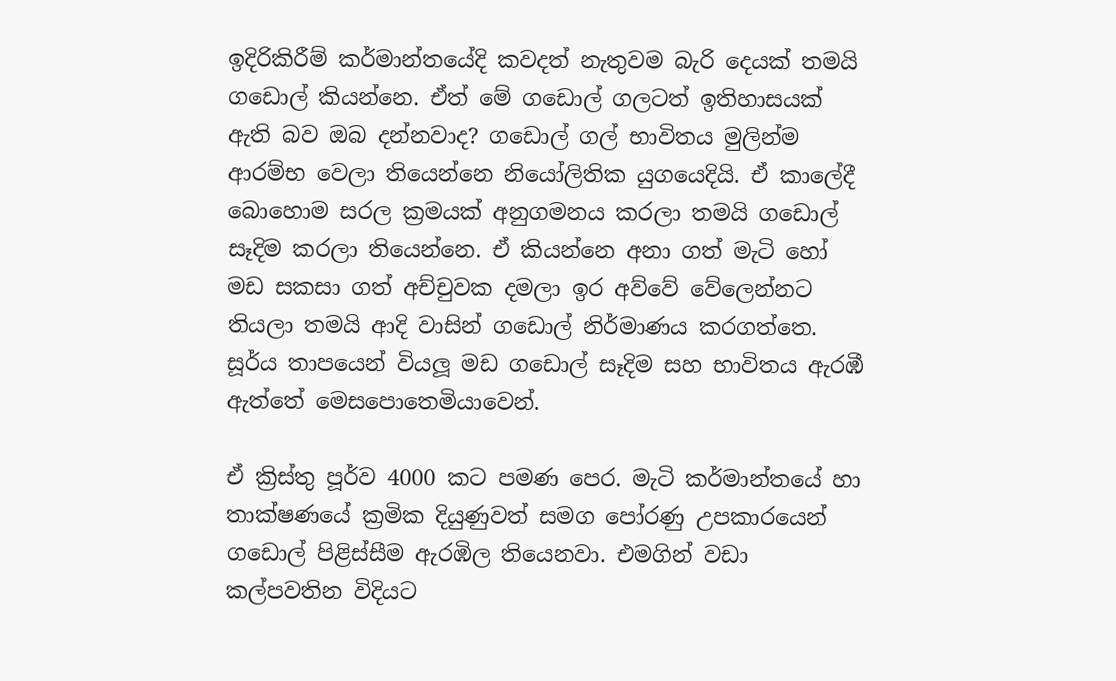ඉදිරිකිරීම් කර්මාන්තයේදි කවදත් නැතුවම බැරි දෙයක් තමයි ගඩොල් කියන්නෙ. ඒත් මේ ගඩොල් ගලටත් ඉතිහාසයක් ඇති බව ඔබ දන්නවාද? ගඩොල් ගල් භාවිතය මුලින්ම ආරම්භ වෙලා තියෙන්නෙ නියෝලිතික යුගයෙදියි. ඒ කාලේදී බොහොම සරල ක්‍රමයක් අනුගමනය කරලා තමයි ගඩොල් සෑදිම කරලා තියෙන්නෙ. ඒ කියන්නෙ අනා ගත් මැටි හෝ මඩ සකසා ගත් අච්චුවක දමලා ඉර අව්වේ වේලෙන්නට තියලා තමයි ආදි වාසින් ගඩොල් නිර්මාණය කරගත්තෙ. සූර්ය තාපයෙන් වියලූ මඩ ගඩොල් සෑදිම සහ භාවිතය ඇරඹී ඇත්තේ මෙසපොතෙමියාවෙන්.

ඒ ක්‍රිස්තු පූර්ව 4000 කට පමණ පෙර. මැටි කර්මාන්තයේ හා තාක්ෂණයේ ක්‍රමික දියුණුවත් සමග පෝරණු උපකාරයෙන් ගඩොල් පිළිස්සීම ඇරඹිල තියෙනවා. එමගින් වඩා කල්පවතින විදියට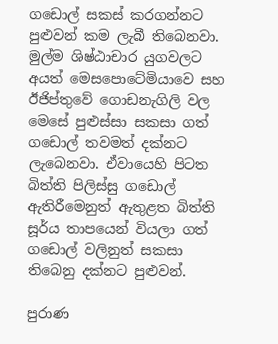ගඩොල් සකස් කරගන්නට පුළුවන් කම ලැබී තිබෙනවා. මුල්ම ශිෂ්ඨාචාර යුගවලට අයත් මෙසපොටේමියාවෙ සහ ඊජිප්තුවේ ගොඩනැගිලි වල මෙසේ පුළුස්සා සකසා ගත් ගඩොල් තවමත් දක්නට ලැබෙනවා. ඒවායෙහි පිටත බිත්ති පිලිස්සු ගඩොල් ඇතිරීමෙනුත් ඇතුළත බිත්ති සූර්ය තාපයෙන් වියලා ගත් ගඩොල් වලිනුත් සකසා තිබෙනු දක්නට පුළුවන්.

පුරාණ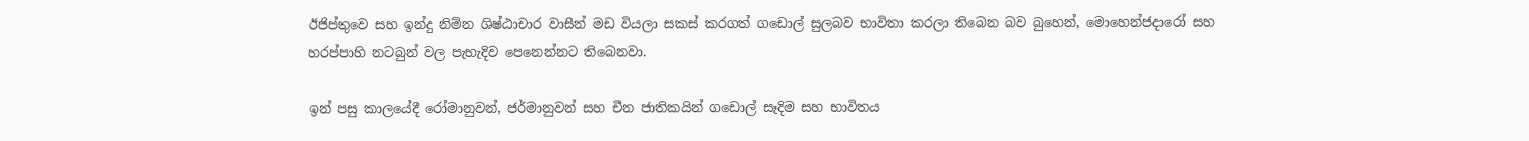ඊජිප්තුවෙ සහ ඉන්දු නිම්න ශිෂ්ඨාචාර වාසීන් මඩ වියලා සකස් කරගත් ගඩොල් සුලබව භාවිතා කරලා තිබෙන බව බුහෙන්, මොහෙන්ජදාරෝ සහ හරප්පාහි නටබුන් වල පැහැදිව පෙනෙන්නට තිබෙනවා.

ඉන් පසු කාලයේදී රෝමානුවන්, ජර්මානුවන් සහ චීන ජාතිකයින් ගඩොල් සෑදිම සහ භාවිතය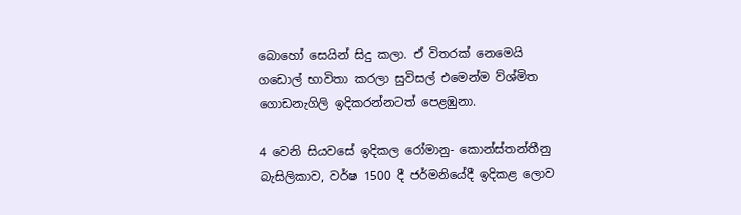බොහෝ සෙයින් සිදු කලා. ඒ විතරක් නෙමෙයි ගඩොල් භාවිතා කරලා සුවිසල් එමෙන්ම ව්ශ්මිත ගොඩනැගිලි ඉදිකරන්නටත් පෙළඹුනා.

4 වෙනි සියවසේ ඉදිකල රෝමානු- කොන්ස්තන්තීනු බැසිලිකාව, වර්ෂ 1500 දී ජර්මනියේදී ඉදිකළ ලොව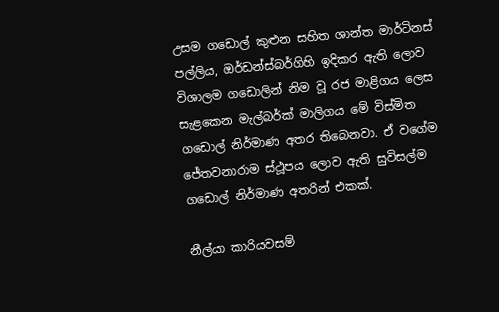උසම ගඩොල් කුළුන සහිත ශාන්ත මාර්ටිනස් පල්ලිය, ඔර්ඩන්ස්බර්ගිහි ඉදිකර ඇති ලොව විශාලම ගඩොලින් නිම වූ රජ මාළිගය ලෙස සැළකෙන මැල්බර්ක් මාලිගය මේ විස්මිත ගඩොල් නිර්මාණ අතර තිබෙනවා. ඒ වගේම ජේතවනාරාම ස්ථූපය ලොව ඇති සුවිසල්ම ගඩොල් නිර්මාණ අතරින් එකක්.

නීල්යා කාරියවසම්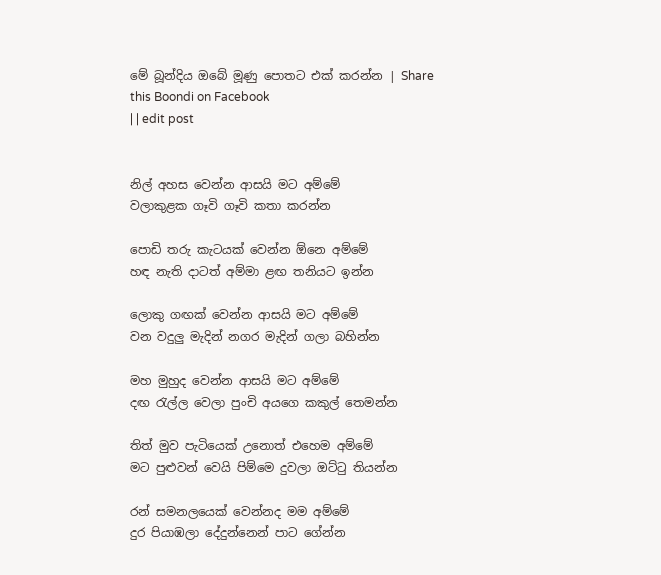මේ බූන්දිය ඔබේ මූණු පොතට එක් කරන්න | Share this Boondi on Facebook
| | edit post


නිල් අහස වෙන්න ආසයි මට අම්මේ
වලාකුළක ගෑවි ගෑවි කතා කරන්න

පොඩි තරු කැටයක් වෙන්න ඕනෙ අම්මේ
හඳ නැති දාටත් අම්මා ළඟ තනියට ඉන්න

ලොකු ගඟක් වෙන්න ආසයි මට අම්මේ
වන වදුලු මැදින් නගර මැදින් ගලා බහින්න

මහ මුහුද වෙන්න ආසයි මට අම්මේ
දඟ රැල්ල වෙලා පුංචි අයගෙ කකුල් තෙමන්න

තිත් මුව පැටියෙක් උනොත් එහෙම අම්මේ
මට පුළුවන් වෙයි පිම්මෙ දුවලා ඔට්ටු තියන්න

රන් සමනලයෙක් වෙන්නද මම අම්මේ
දුර පියාඹලා දේදුන්නෙන් පාට ගේන්න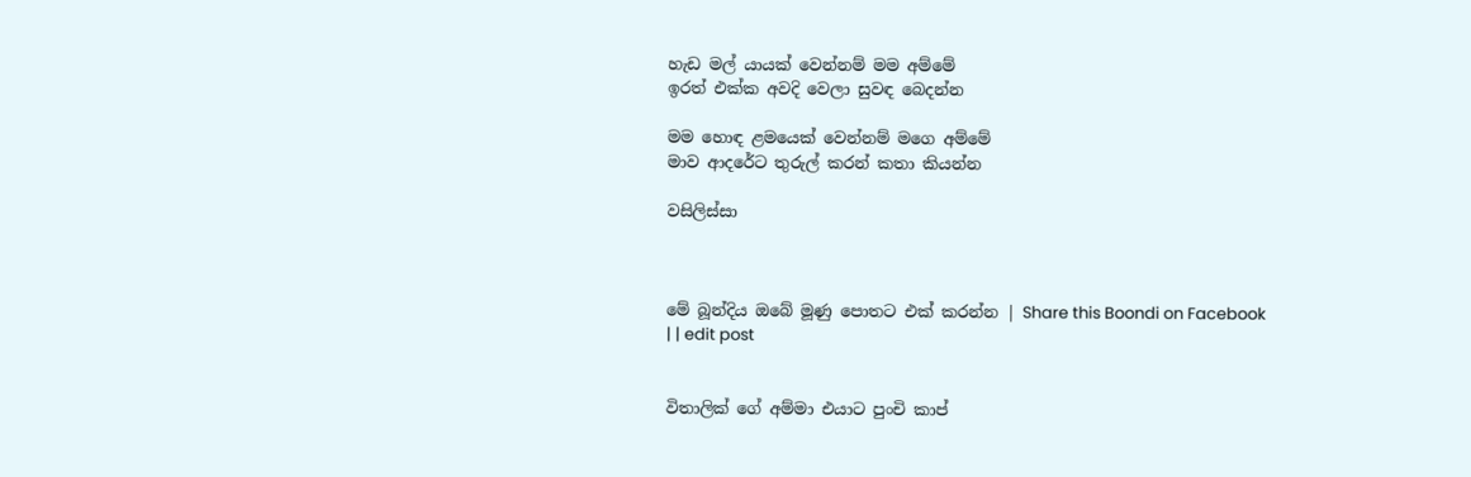හැඩ මල් යායක් වෙන්නම් මම අම්මේ
ඉරත් එක්ක අවදි වෙලා සුවඳ බෙදන්න

මම හොඳ ළමයෙක් වෙන්නම් මගෙ අම්මේ
මාව ආදරේට තුරුල් කරන් කතා කියන්න

වසිලිස්සා



මේ බූන්දිය ඔබේ මූණු පොතට එක් කරන්න | Share this Boondi on Facebook
| | edit post


විතාලික් ගේ අම්මා එයාට පුංචි කාප්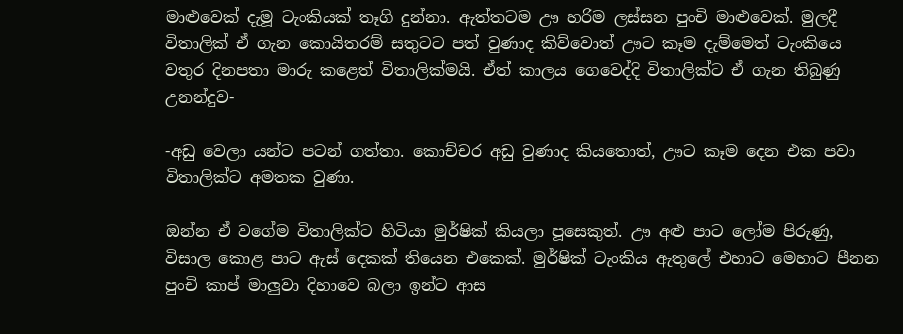මාළුවෙක් දැමූ ටැංකියක් තෑගි දුන්නා. ඇත්තටම ඌ හරිම ලස්සන පුංචි මාළුවෙක්. මුලදී විතාලික් ඒ ගැන කොයිතරම් සතුටට පත් වුණාද කිව්වොත් ඌට කෑම දැම්මෙත් ටැංකියෙ වතුර දිනපතා මාරු කළෙත් විතාලික්මයි. ඒත් කාලය ගෙවෙද්දි විතාලික්ට ඒ ගැන තිබුණු උනන්දුව-

-අඩු වෙලා යන්ට පටන් ගත්තා. කොච්චර අඩු වුණාද කියතොත්, ඌට කෑම දෙන එක පවා විතාලික්ට අමතක වුණා.

ඔන්න ඒ වගේම විතාලික්ට හිටියා මුර්ෂික් කියලා පූසෙකුත්. ඌ අළු පාට ලෝම පිරුණු, විසාල කොළ පාට ඇස් දෙකක් තියෙන එකෙක්. මුර්ෂික් ටැංකිය ඇතුලේ එහාට මෙහාට පීනන පුංචි කාප් මාලුවා දිහාවෙ බලා ඉන්ට ආස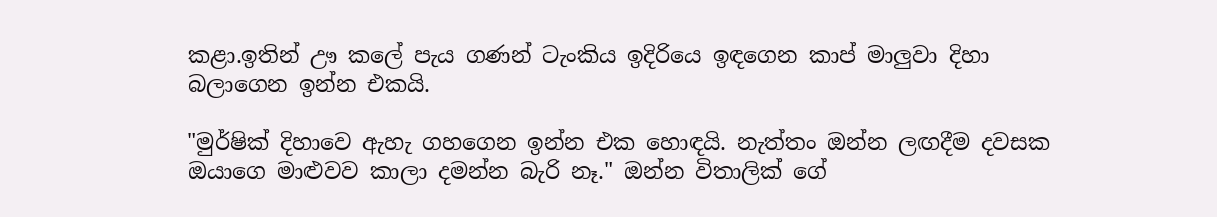කළා.ඉතින් ඌ කලේ පැය ගණන් ටැංකිය ඉදිරියෙ ඉඳගෙන කාප් මාලුවා දිහා බලාගෙන ඉන්න එකයි.

"මුර්ෂික් දිහාවෙ ඇහැ ගහගෙන ඉන්න එක හොඳයි. නැත්තං ඔන්න ලඟදීම දවසක ඔයාගෙ මාළුවව කාලා දමන්න බැරි නෑ." ඔන්න විතාලික් ගේ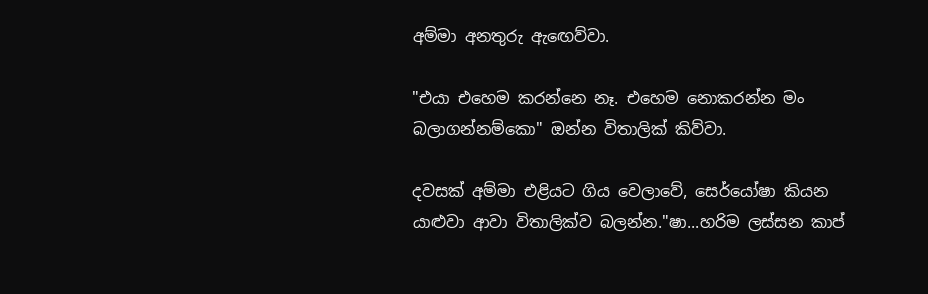අම්මා අනතුරු ඇඟෙව්වා.

"එයා එහෙම කරන්නෙ නෑ. එහෙම නොකරන්න මං බලාගන්නම්කො" ඔන්න විතාලික් කිව්වා.

දවසක් අම්මා එළියට ගිය වෙලාවේ, සෙර්යෝෂා කියන යාළුවා ආවා විතාලික්ව බලන්න."ෂා...හරිම ලස්සන කාප්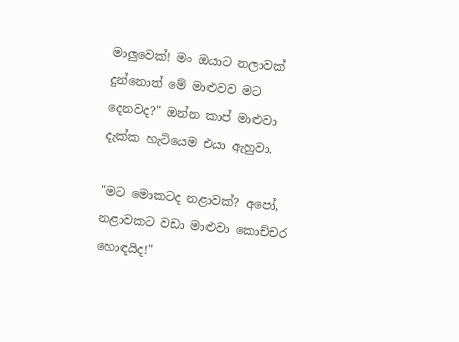මාලුවෙක්! මං ඔයාට නලාවක් දුන්නොත් මේ මාළුවව මට දෙනවද?" ඔන්න කාප් මාළුවා දැක්ක හැටියෙම එයා ඇහුවා.

"මට මොකටද නළාවක්? අපෝ, නළාවකට වඩා මාළුවා කොච්චර හොඳයිද!"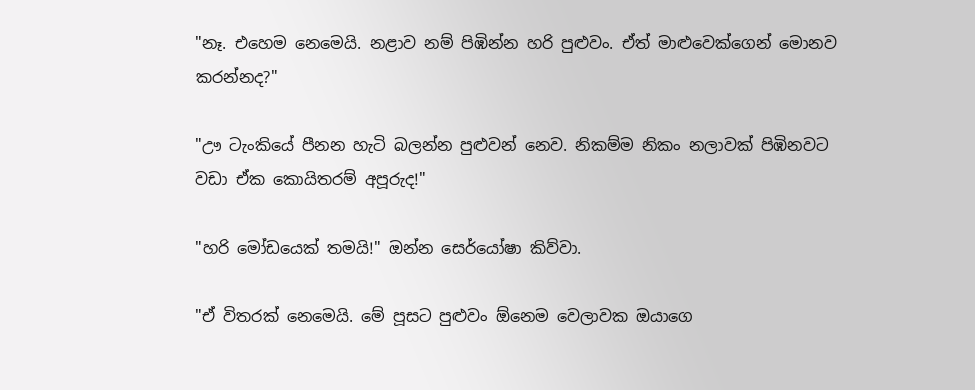"නෑ. එහෙම නෙමෙයි. නළාව නම් පිඹින්න හරි පුළුවං. ඒත් මාළුවෙක්ගෙන් මොනව කරන්නද?"

"ඌ ටැංකියේ පීනන හැටි බලන්න පුළුවන් නෙව. නිකම්ම නිකං නලාවක් පිඹිනවට වඩා ඒක කොයිතරම් අපූරුද!"

"හරි මෝඩයෙක් තමයි!" ඔන්න සෙර්යෝෂා කිව්වා.

"ඒ විතරක් නෙමෙයි. මේ පූසට පුළුවං ඕනෙම වෙලාවක ඔයාගෙ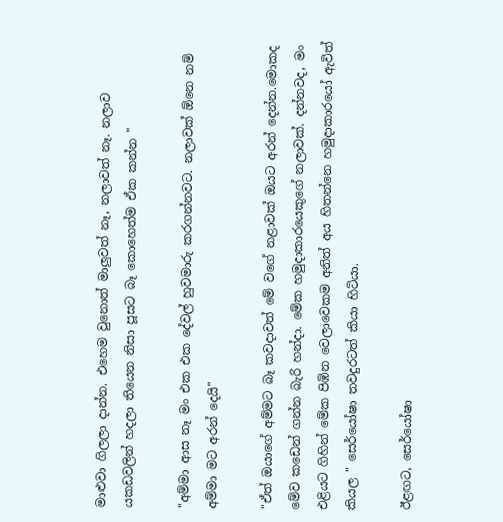මාළුවා ගිලලා දාන්න. එහෙම වුනොත් මාලුවත් නෑ, නලාවත් නෑ. නලාව යකඩවලින් හදලා තියෙන නිසා පූසට බෑ කොහෙත්ම ඒක කන්න "

"අම්මා ආස නෑ මං එක එක දේවල් හුවමාරු කරගන්නවට. නලාවක් ඕනෙ නම් අම්මා මට අරන් දෙයි"

"ඒත් ඔයාගේ අම්මට බෑ කවදාවත් මේ වගේ නළාවක් ඔයට අරන් දෙන්න.මොකද මේව කඩෙන් ගන්න බැරි හන්දා. මේක හමුදාකාරයෙකුගේ නලාවක්. දන්නවද, මං එළියට ගිහින් මේක පිඹින වෙලාවෙකම අනිත් අය හිතන්නෙ හමුදාකාරයෝ ඇවිත් කියල " සෙර්යෝෂා තවදුරටත් කියා හිටියා.

ඊළඟට, සෙර්යෝෂා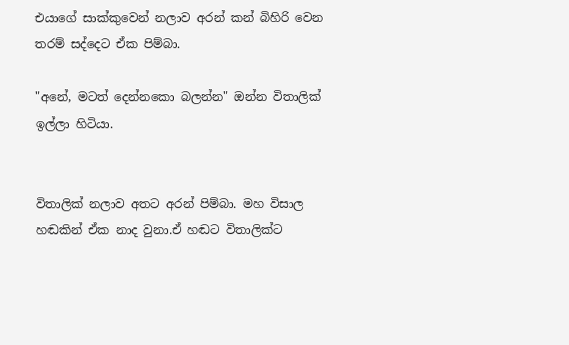එයාගේ සාක්කුවෙන් නලාව අරන් කන් බිහිරි වෙන තරම් සද්දෙට ඒක පිම්බා.

"අනේ, මටත් දෙන්නකො බලන්න" ඔන්න විතාලික් ඉල්ලා හිටියා.


විතාලික් නලාව අතට අරන් පිම්බා. මහ විසාල හඬකින් ඒක නාද වුනා.ඒ හඬට විතාලික්ට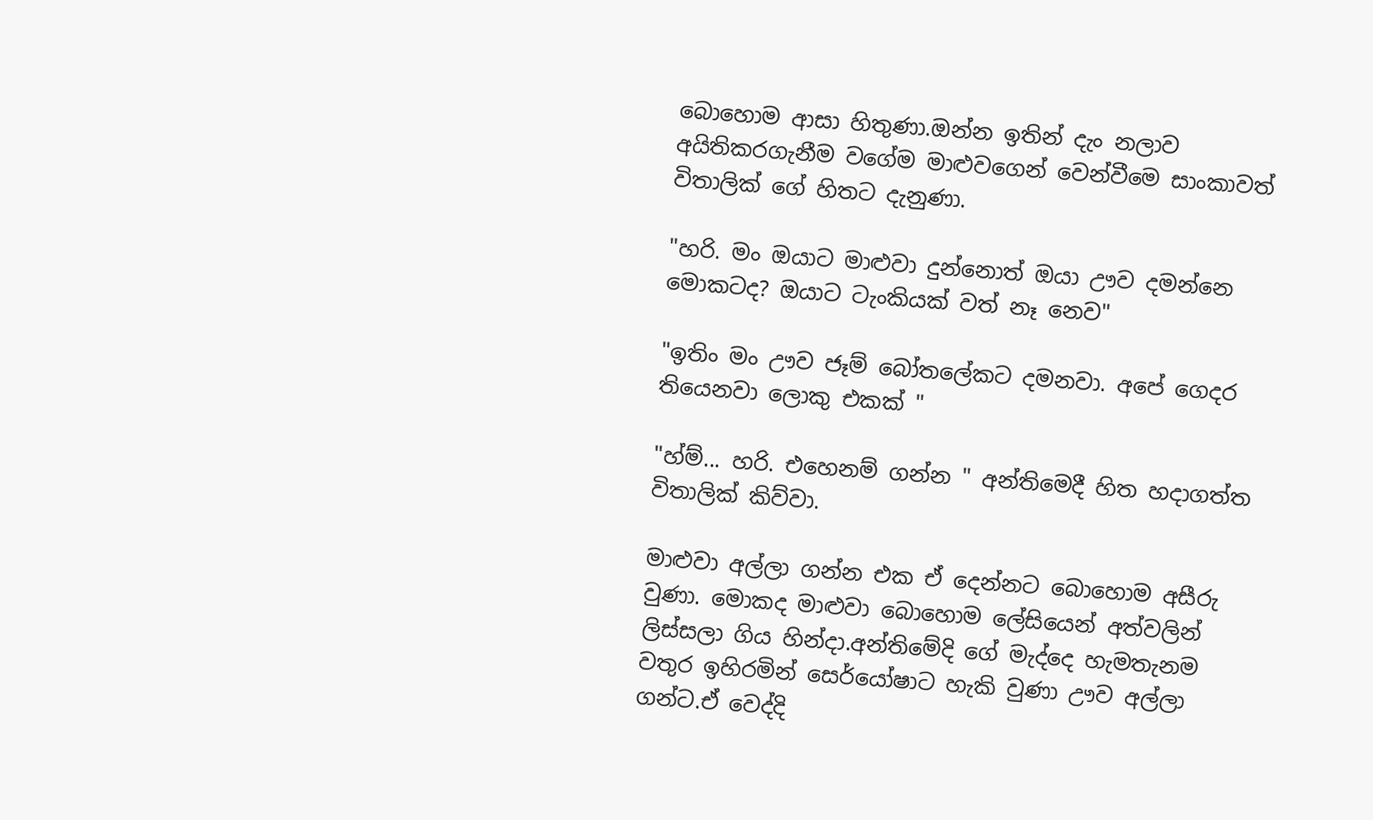බොහොම ආසා හිතුණා.ඔන්න ඉතින් දැං නලාව අයිතිකරගැනීම වගේම මාළුවගෙන් වෙන්වීමෙ සාංකාවත් විතාලික් ගේ හිතට දැනුණා.

"හරි. මං ඔයාට මාළුවා දුන්නොත් ඔයා ඌව දමන්නෙ මොකටද? ඔයාට ටැංකියක් වත් නෑ නෙව"

"ඉතිං මං ඌව ජෑම් බෝතලේකට දමනවා. අපේ ගෙදර තියෙනවා ලොකු එකක් "

"හ්ම්... හරි. එහෙනම් ගන්න " අන්තිමෙදී හිත හදාගත්ත විතාලික් කිව්වා.

මාළුවා අල්ලා ගන්න එක ඒ දෙන්නට බොහොම අසීරු වුණා. මොකද මාළුවා බොහොම ලේසියෙන් අත්වලින් ලිස්සලා ගිය හින්දා.අන්තිමේදි ගේ මැද්දෙ හැමතැනම වතුර ඉහිරමින් සෙර්යෝෂාට හැකි වුණා ඌව අල්ලා ගන්ට.ඒ වෙද්දි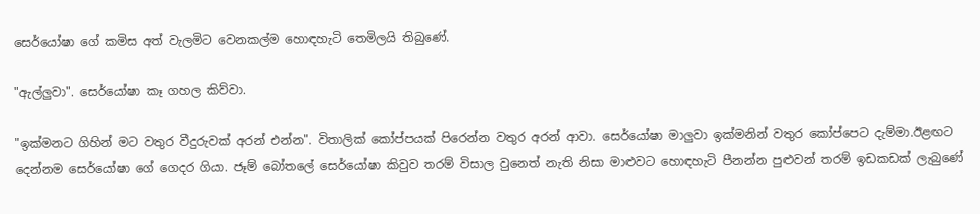සෙර්යෝෂා ගේ කමිස අත් වැලමිට වෙනකල්ම හොඳහැටි තෙමිලයි තිබුණේ.

"ඇල්ලුවා". සෙර්යෝෂා කෑ ගහල කිව්වා.

"ඉක්මනට ගිහින් මට වතුර වීදුරුවක් අරන් එන්න". විතාලික් කෝප්පයක් පිරෙන්න වතුර අරන් ආවා. සෙර්යෝෂා මාලුවා ඉක්මනින් වතුර කෝප්පෙට දැම්මා.ඊළඟට දෙන්නම සෙර්යෝෂා ගේ ගෙදර ගියා. ජෑම් බෝතලේ සෙර්යෝෂා කිවුව තරම් විසාල වුනෙත් නැති නිසා මාළුවට හොඳහැටි පීනන්න පුළුවන් තරම් ඉඩකඩක් ලැබුණේ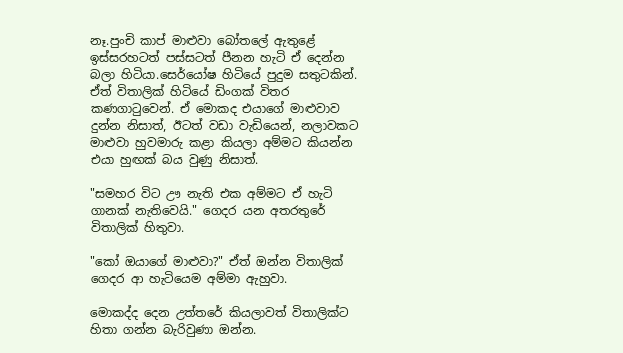නෑ.පුංචි කාප් මාළුවා බෝතලේ ඇතුළේ ඉස්සරහටත් පස්සටත් පීනන හැටි ඒ දෙන්න බලා හිටියා.සෙර්යෝෂ හිටියේ පුදුම සතුටකින්. ඒත් විතාලික් හිටියේ ඩිංගක් විතර කණගාටුවෙන්. ඒ මොකද එයාගේ මාළුවාව දුන්න නිසාත්, ඊටත් වඩා වැඩියෙන්, නලාවකට මාළුවා හුවමාරු කළා කියලා අම්මට කියන්න එයා හුඟක් බය වුණු නිසාත්.

"සමහර විට ඌ නැති එක අම්මට ඒ හැටි ගානක් නැතිවෙයි." ගෙදර යන අතරතුරේ විතාලික් හිතුවා.

"කෝ ඔයාගේ මාළුවා?" ඒත් ඔන්න විතාලික් ගෙදර ආ හැටියෙම අම්මා ඇහුවා.

මොකද්ද දෙන උත්තරේ කියලාවත් විතාලික්ට හිතා ගන්න බැරිවුණා ඔන්න.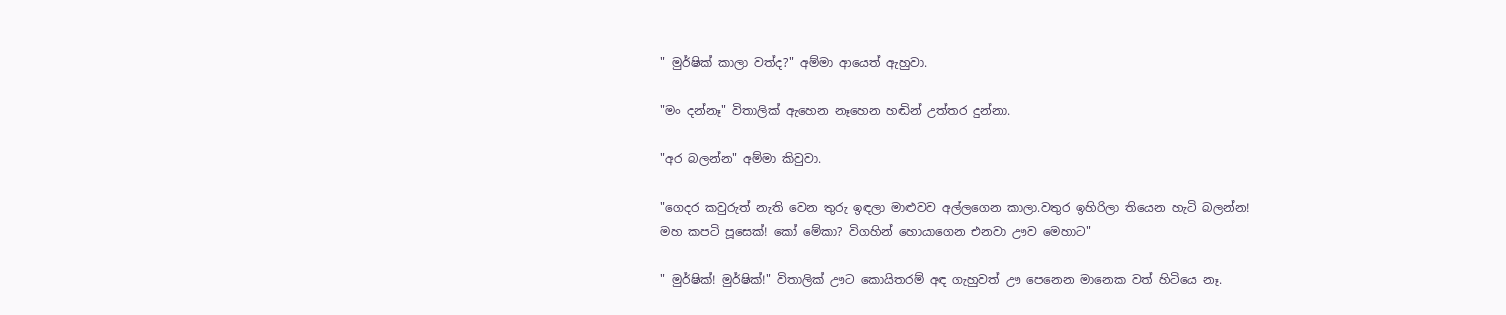" මුර්ෂික් කාලා වත්ද?" අම්මා ආයෙත් ඇහුවා.

"මං දන්නෑ" විතාලික් ඇහෙන නෑහෙන හඬින් උත්තර දුන්නා.

"අර බලන්න" අම්මා කිවුවා.

"ගෙදර කවුරුත් නැති වෙන තුරු ඉඳලා මාළුවව අල්ලගෙන කාලා.වතුර ඉහිරිලා තියෙන හැටි බලන්න! මහ කපටි පූසෙක්! කෝ මේකා? විගහින් හොයාගෙන එනවා ඌව මෙහාට"

" මුර්ෂික්! මුර්ෂික්!" විතාලික් ඌට කොයිතරම් අඳ ගැහුවත් ඌ පෙනෙන මානෙක වත් හිටියෙ නෑ.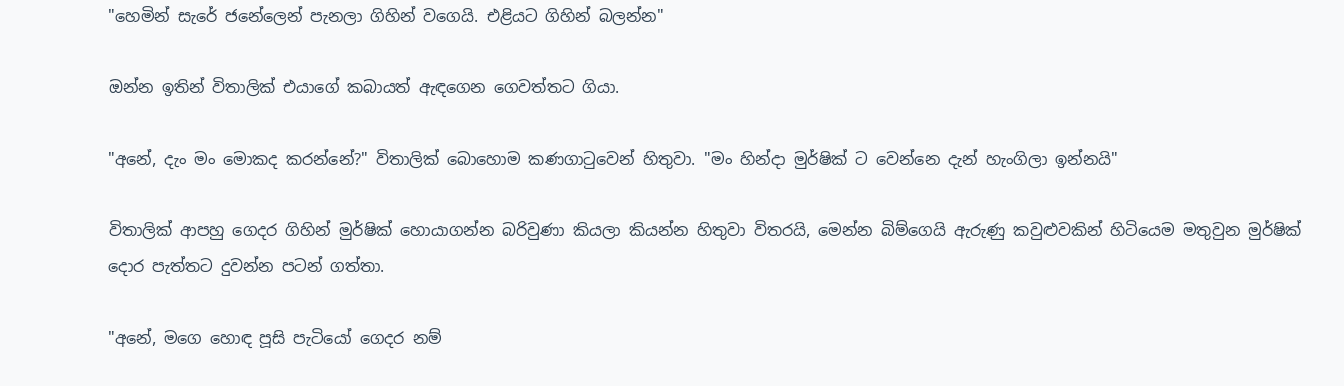"හෙමින් සැරේ ජනේලෙන් පැනලා ගිහින් වගෙයි. එළියට ගිහින් බලන්න"

ඔන්න ඉතින් විතාලික් එයාගේ කබායත් ඇඳගෙන ගෙවත්තට ගියා.

"අනේ, දැං මං මොකද කරන්නේ?" විතාලික් බොහොම කණගාටුවෙන් හිතුවා. "මං හින්දා මුර්ෂික් ට වෙන්නෙ දැන් හැංගිලා ඉන්නයි"

විතාලික් ආපහු ගෙදර ගිහින් මුර්ෂික් හොයාගන්න බරිවුණා කියලා කියන්න හිතුවා විතරයි, මෙන්න බිම්ගෙයි ඇරුණු කවුළුවකින් හිටියෙම මතුවුන මුර්ෂික් දොර පැත්තට දුවන්න පටන් ගත්තා.

"අනේ, මගෙ හොඳ පූසි පැටියෝ ගෙදර නම්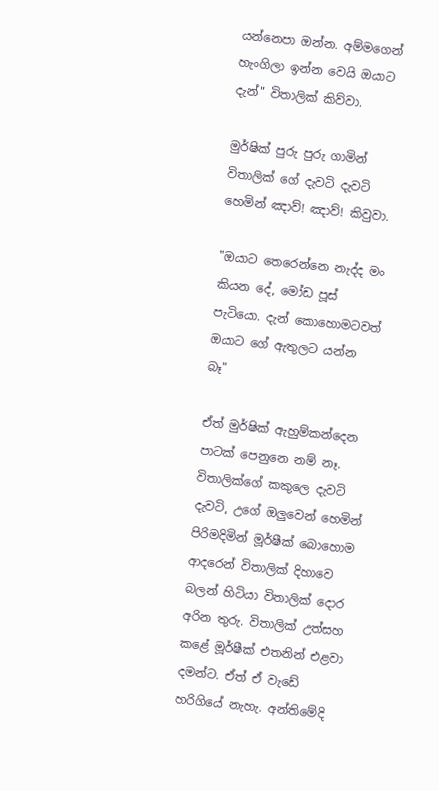යන්නෙපා ඔන්න. අම්මගෙන් හැංගිලා ඉන්න වෙයි ඔයාට දැන්" විතාලික් කිව්වා.

මුර්ෂික් පුරු පුරු ගාමින් විතාලික් ගේ දැවටි දැවටි හෙමින් ඤාව්! ඤාව්! කිවුවා.

"ඔයාට තෙරෙන්නෙ නැද්ද මං කියන දේ, මෝඩ පූස් පැටියො. දැන් කොහොමටවත් ඔයාට ගේ ඇතුලට යන්න බෑ"

ඒත් මුර්ෂික් ඇහුම්කන්දෙන පාටක් පෙනුනෙ නම් නෑ. විතාලික්ගේ කකුලෙ දැවටි දැවටි, උගේ ඔලුවෙන් හෙමින් පිරිමදිමින් මූර්ෂීක් බොහොම ආදරෙන් විතාලික් දිහාවෙ බලන් හිටියා විතාලික් දොර අරින තුරු. විතාලික් උත්සහ කළේ මූර්ෂීක් එතනින් එළවා දමන්ට. ඒත් ඒ වැඩේ හරිගියේ නැහැ. අන්තිමේදි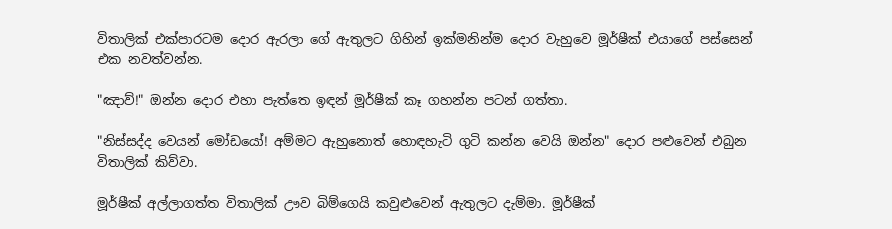විතාලික් එක්පාරටම දොර ඇරලා ගේ ඇතුලට ගිහින් ඉක්මනින්ම දොර වැහුවෙ මූර්ෂීක් එයාගේ පස්සෙන් එක නවත්වන්න.

"ඤාව්!" ඔන්න දොර එහා පැත්තෙ ඉඳන් මූර්ෂීක් කෑ ගහන්න පටන් ගත්තා.

"නිස්සද්ද වෙයන් මෝඩයෝ! අම්මට ඇහුනොත් හොඳහැටි ගුටි කන්න වෙයි ඔන්න" දොර පළුවෙන් එබුන විතාලික් කිව්වා.

මූර්ෂීක් අල්ලාගත්ත විතාලික් ඌව බිම්ගෙයි කවුළුවෙන් ඇතුලට දැම්මා. මූර්ෂීක්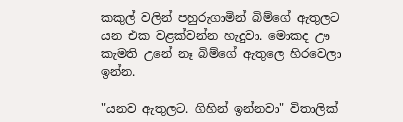කකුල් වලින් පහුරුගාමින් බිම්ගේ ඇතුලට යන එක වළක්වන්න හැදුවා. මොකද ඌ කැමති උනේ නෑ බිම්ගේ ඇතුලෙ හිරවෙලා ඉන්න.

"යනව ඇතුලට. ගිහින් ඉන්නවා" විතාලික්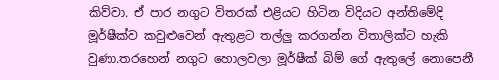කිව්වා. ඒ පාර නගුට විතරක් එළියට හිටින විදියට අන්තිමේදි මූර්ෂීක්ව කවුළුවෙන් ඇතුළට තල්ලු කරගන්න විතාලික්ට හැකි වුණා.තරහෙන් නගුට හොලවලා මූර්ෂීක් බිම් ගේ ඇතුලේ නොපෙනී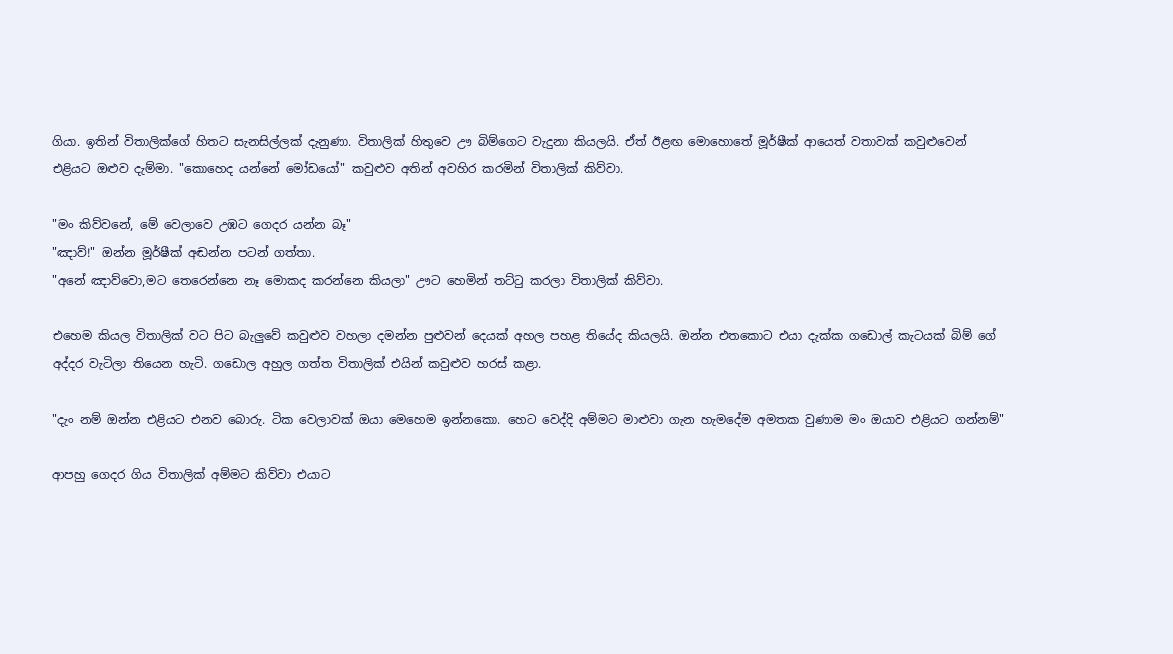ගියා. ඉතින් විතාලික්ගේ හිතට සැනසිල්ලක් දැනුණා. විතාලික් හිතුවෙ ඌ බිම්ගෙට වැදුනා කියලයි. ඒත් ඊළඟ මොහොතේ මූර්ෂීක් ආයෙත් වතාවක් කවුළුවෙන් එළියට ඔළුව දැම්මා. "කොහෙද යන්නේ මෝඩයෝ" කවුළුව අතින් අවහිර කරමින් විතාලික් කිව්වා.

"මං කිව්වනේ, මේ වෙලාවෙ උඹට ගෙදර යන්න බෑ"
"ඤාව්!" ඔන්න මූර්ෂීක් අඬන්න පටන් ගත්තා.
"අනේ ඤාව්වො,මට තෙරෙන්නෙ නෑ මොකද කරන්නෙ කියලා" ඌට හෙමින් තට්ටු කරලා විතාලික් කිව්වා.

එහෙම කියල විතාලික් වට පිට බැලුවේ කවුළුව වහලා දමන්න පුළුවන් දෙයක් අහල පහළ තියේද කියලයි. ඔන්න එතකොට එයා දැක්ක ගඩොල් කැටයක් බිම් ගේ අද්දර වැටිලා තියෙන හැටි. ගඩොල අහුල ගත්ත විතාලික් එයින් කවුළුව හරස් කළා.

"දැං නම් ඔන්න එළියට එනව බොරු. ටික වෙලාවක් ඔයා මෙහෙම ඉන්නකො. හෙට වෙද්දි අම්මට මාළුවා ගැන හැමදේම අමතක වුණාම මං ඔයාව එළියට ගන්නම්"

ආපහු ගෙදර ගිය විතාලික් අම්මට කිව්වා එයාට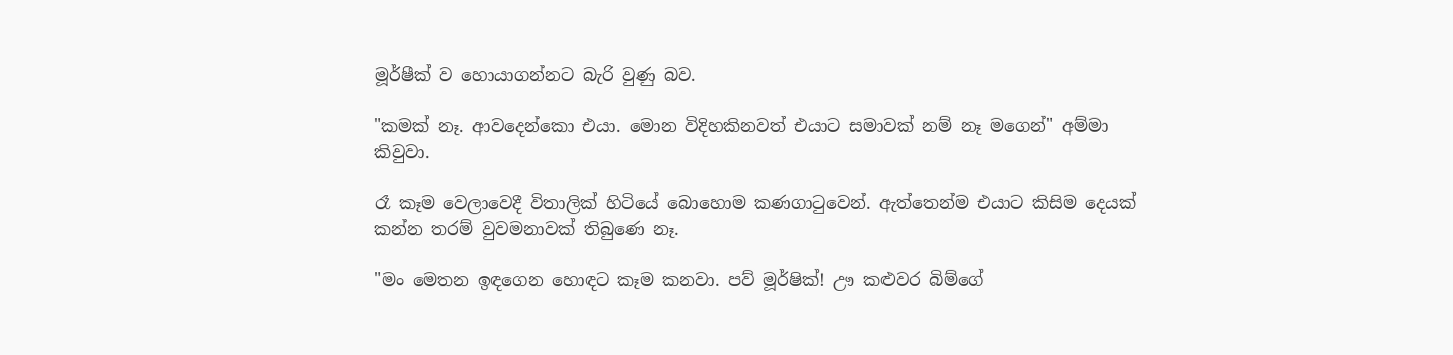මූර්ෂීක් ව හොයාගන්නට බැරි වුණු බව.

"කමක් නෑ. ආවදෙන්කො එයා. මොන විදිහකිනවත් එයාට සමාවක් නම් නෑ මගෙන්" අම්මා කිවුවා.

රෑ කෑම වෙලාවෙදී විතාලික් හිටියේ බොහොම කණගාටුවෙන්. ඇත්තෙන්ම එයාට කිසිම දෙයක් කන්න තරම් වුවමනාවක් තිබුණෙ නෑ.

"මං මෙතන ඉඳගෙන හොඳට කෑම කනවා. පව් මූර්ෂික්! ඌ කළුවර බිම්ගේ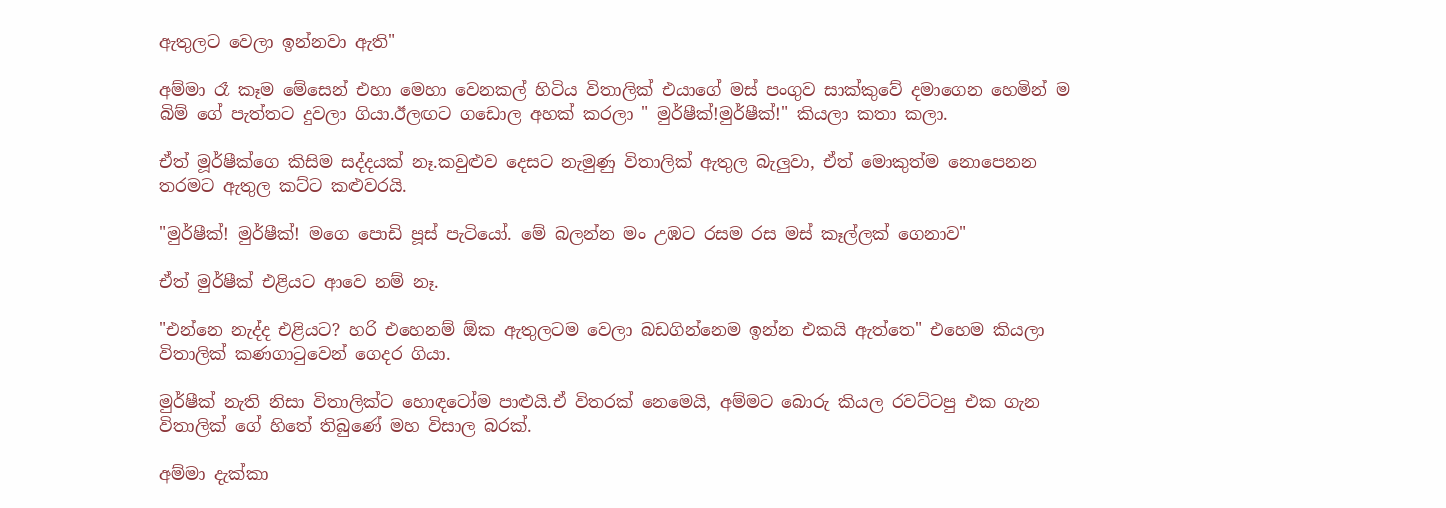ඇතුලට වෙලා ඉන්නවා ඇති"

අම්මා රෑ කෑම මේසෙන් එහා මෙහා වෙනකල් හිටිය විතාලික් එයාගේ මස් පංගුව සාක්කුවේ දමාගෙන හෙමින් ම බිම් ගේ පැත්තට දුවලා ගියා.ඊලඟට ගඩොල අහක් කරලා " මුර්ෂීක්!මුර්ෂීක්!" කියලා කතා කලා.

ඒත් මූර්ෂීක්ගෙ කිසිම සද්දයක් නෑ.කවුළුව දෙසට නැමුණු විතාලික් ඇතුල බැලුවා, ඒත් මොකුත්ම නොපෙනන තරමට ඇතුල කට්ට කළුවරයි.

"මුර්ෂීක්! මුර්ෂීක්! මගෙ පොඩි පූස් පැටියෝ. මේ බලන්න මං උඹට රසම රස මස් කෑල්ලක් ගෙනාව"

ඒත් මුර්ෂීක් එළියට ආවෙ නම් නෑ.

"එන්නෙ නැද්ද එළියට? හරි එහෙනම් ඕක ඇතුලටම වෙලා බඩගින්නෙම ඉන්න එකයි ඇත්තෙ" එහෙම කියලා විතාලික් කණගාටුවෙන් ගෙදර ගියා.

මුර්ෂීක් නැති නිසා විතාලික්ට හොඳටෝම පාළුයි.ඒ විතරක් නෙමෙයි, අම්මට බොරු කියල රවට්ටපු එක ගැන විතාලික් ගේ හිතේ තිබුණේ මහ විසාල බරක්.

අම්මා දැක්කා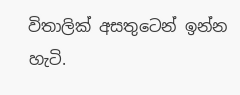විතාලික් අසතුටෙන් ඉන්න හැටි.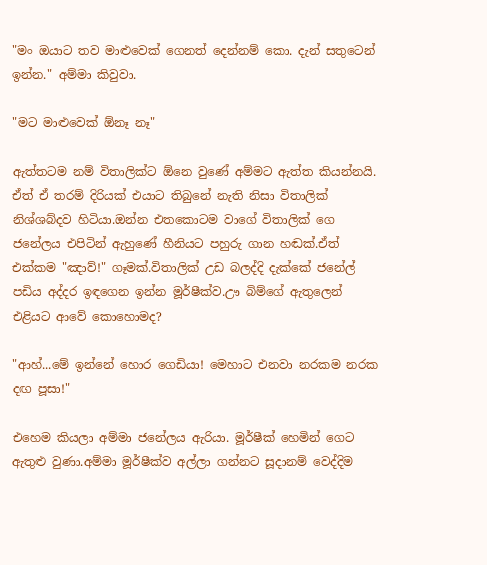"මං ඔයාට තව මාළුවෙක් ගෙනත් දෙන්නම් කො. දැන් සතුටෙන් ඉන්න." අම්මා කිවුවා.

"මට මාළුවෙක් ඕනෑ නෑ"

ඇත්තටම නම් විතාලික්ට ඕනෙ වුණේ අම්මට ඇත්ත කියන්නයි. ඒත් ඒ තරම් දිරියක් එයාට තිබුනේ නැති නිසා විතාලික් නිශ්ශබ්දව හිටියා.ඔන්න එතකොටම වාගේ විතාලික් ගෙ ජනේලය එපිටින් ඇහුණේ හීනියට පහුරු ගාන හඬක්.ඒත් එක්කම "ඤාව්!" ගෑමක්.විතාලික් උඩ බලද්දි දැක්කේ ජනේල් පඩිය අද්දර ඉඳගෙන ඉන්න මූර්ෂීක්ව.ඌ බිම්ගේ ඇතුලෙන් එළියට ආවේ කොහොමද?

"ආහ්...මේ ඉන්නේ හොර ගෙඩියා! මෙහාට එනවා නරකම නරක දඟ පූසා!"

එහෙම කියලා අම්මා ජනේලය ඇරියා. මූර්ෂීක් හෙමින් ගෙට ඇතුළු වුණා.අම්මා මූර්ෂීක්ව අල්ලා ගන්නට සූදානම් වෙද්දිම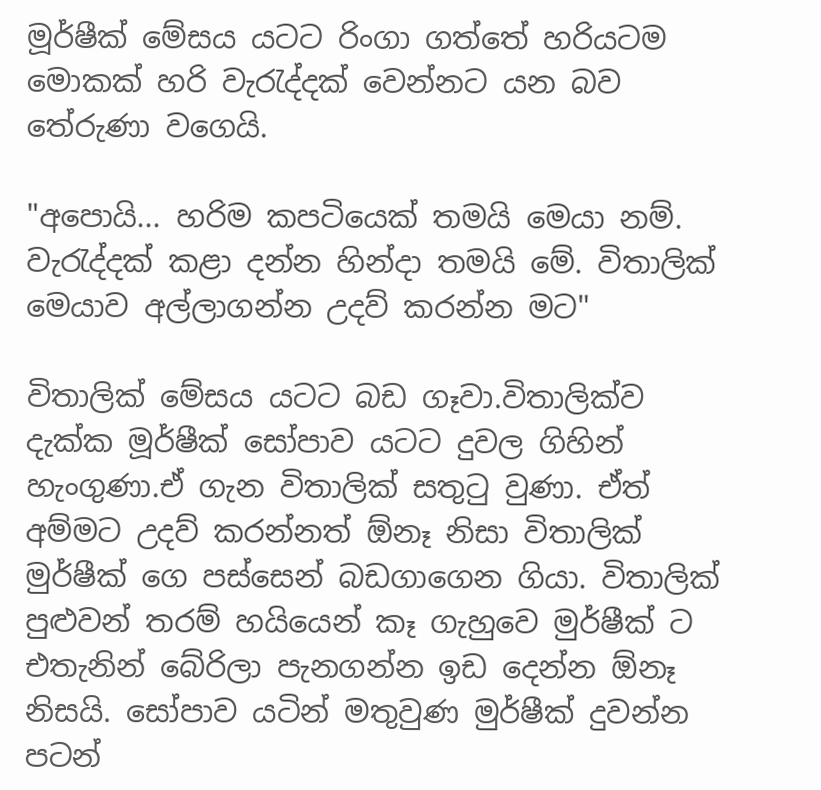මූර්ෂීක් මේසය යටට රිංගා ගත්තේ හරියටම මොකක් හරි වැරැද්දක් වෙන්නට යන බව තේරුණා වගෙයි.

"අපොයි... හරිම කපටියෙක් තමයි මෙයා නම්. වැරැද්දක් කළා දන්න හින්දා තමයි මේ. විතාලික් මෙයාව අල්ලාගන්න උදව් කරන්න මට"

විතාලික් මේසය යටට බඩ ගෑවා.විතාලික්ව දැක්ක මූර්ෂීක් සෝපාව යටට දුවල ගිහින් හැංගුණා.ඒ ගැන විතාලික් සතුටු වුණා. ඒත් අම්මට උදව් කරන්නත් ඕනෑ නිසා විතාලික් මුර්ෂීක් ගෙ පස්සෙන් බඩගාගෙන ගියා. විතාලික් පුළුවන් තරම් හයියෙන් කෑ ගැහුවෙ මුර්ෂීක් ට එතැනින් බේරිලා පැනගන්න ඉඩ දෙන්න ඕනෑ නිසයි. සෝපාව යටින් මතුවුණ මුර්ෂීක් දුවන්න පටන්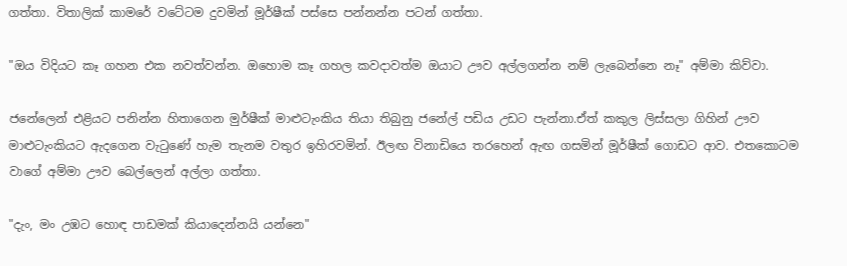ගත්තා. විතාලික් කාමරේ වටේටම දුවමින් මූර්ෂීක් පස්සෙ පන්නන්න පටන් ගත්තා.

"ඔය විදියට කෑ ගහන එක නවත්වන්න. ඔහොම කෑ ගහල කවදාවත්ම ඔයාට ඌව අල්ලගන්න නම් ලැබෙන්නෙ නෑ" අම්මා කිව්වා.

ජනේලෙන් එළියට පනින්න හිතාගෙන මුර්ෂීක් මාළුටැංකිය තියා තිබුනු ජනේල් පඩිය උඩට පැන්නා.ඒත් කකුල ලිස්සලා ගිහින් ඌව මාළුටැංකියට ඇදගෙන වැටුණේ හැම තැනම වතුර ඉහිරවමින්. ඊලඟ විනාඩියෙ තරහෙන් ඇඟ ගසමින් මූර්ෂීක් ගොඩට ආව. එතකොටම වාගේ අම්මා ඌව බෙල්ලෙන් අල්ලා ගත්තා.

"දැං, මං උඹට හොඳ පාඩමක් කියාදෙන්නයි යන්නෙ"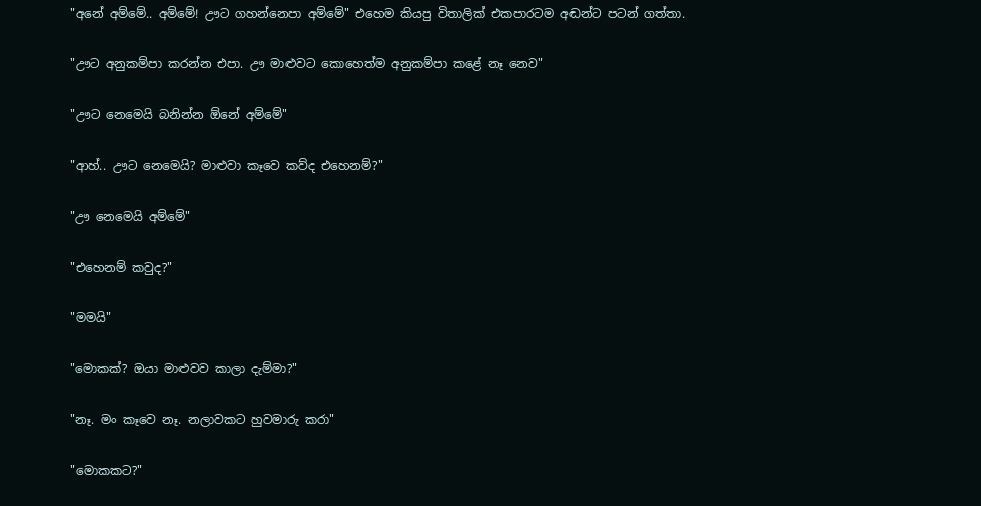"අනේ අම්මේ.. අම්මේ! ඌට ගහන්නෙපා අම්මේ" එහෙම කියපු විතාලික් එකපාරටම අඬන්ට පටන් ගත්තා.

"ඌට අනුකම්පා කරන්න එපා. ඌ මාළුවට කොහෙත්ම අනුකම්පා කළේ නෑ නෙව"

"ඌට නෙමෙයි බනින්න ඕනේ අම්මේ"

"ආහ්.. ඌට නෙමෙයි? මාළුවා කෑවෙ කව්ද එහෙනම්?"

"ඌ නෙමෙයි අම්මේ"

"එහෙනම් කවුද?"

"මමයි"

"මොකක්? ඔයා මාළුවව කාලා දැම්මා?"

"නෑ. මං කෑවෙ නෑ. නලාවකට හුවමාරු කරා"

"මොකකට?"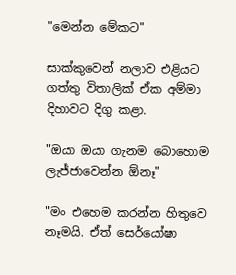"මෙන්න මේකට"

සාක්කුවෙන් නලාව එළියට ගත්තු විතාලික් ඒක අම්මා දිහාවට දිගු කළා.

"ඔයා ඔයා ගැනම බොහොම ලැජ්ජාවෙන්න ඕනෑ"

"මං එහෙම කරන්න හිතුවෙ නෑමයි. ඒත් සෙර්යෝෂා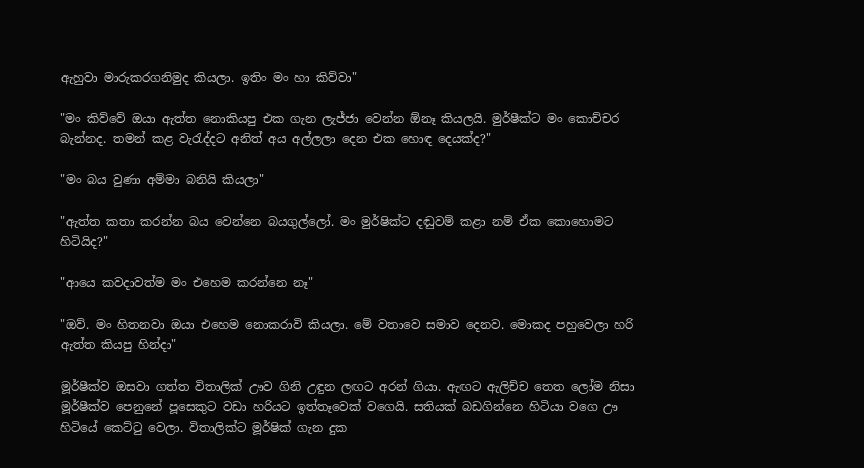ඇහුවා මාරුකරගනිමුද කියලා. ඉතිං මං හා කිව්වා"

"මං කිව්වේ ඔයා ඇත්ත නොකියපු එක ගැන ලැජ්ජා වෙන්න ඕනෑ කියලයි. මුර්ෂීක්ට මං කොච්චර බැන්නද. තමන් කළ වැරැද්දට අනිත් අය අල්ලලා දෙන එක හොඳ දෙයක්ද?"

"මං බය වුණා අම්මා බනියි කියලා"

"ඇත්ත කතා කරන්න බය වෙන්නෙ බයගුල්ලෝ. මං මුර්ෂික්ට දඬුවම් කළා නම් ඒක කොහොමට හිටියිද?"

"ආයෙ කවදාවත්ම මං එහෙම කරන්නෙ නෑ"

"ඔව්. මං හිතනවා ඔයා එහෙම නොකරාවි කියලා. මේ වතාවෙ සමාව දෙනව. මොකද පහුවෙලා හරි ඇත්ත කියපු හින්දා"

මූර්ෂීක්ව ඔසවා ගත්ත විතාලික් ඌව ගිනි උඳුන ලඟට අරන් ගියා. ඇඟට ඇලිච්ච තෙත ලෝම නිසා මූර්ෂීක්ව පෙනුනේ පූසෙකුට වඩා හරියට ඉත්තෑවෙක් වගෙයි. සතියක් බඩගින්නෙ හිටියා වගෙ ඌ හිටියේ කෙට්ටු වෙලා. විතාලික්ට මූර්ෂික් ගැන දුක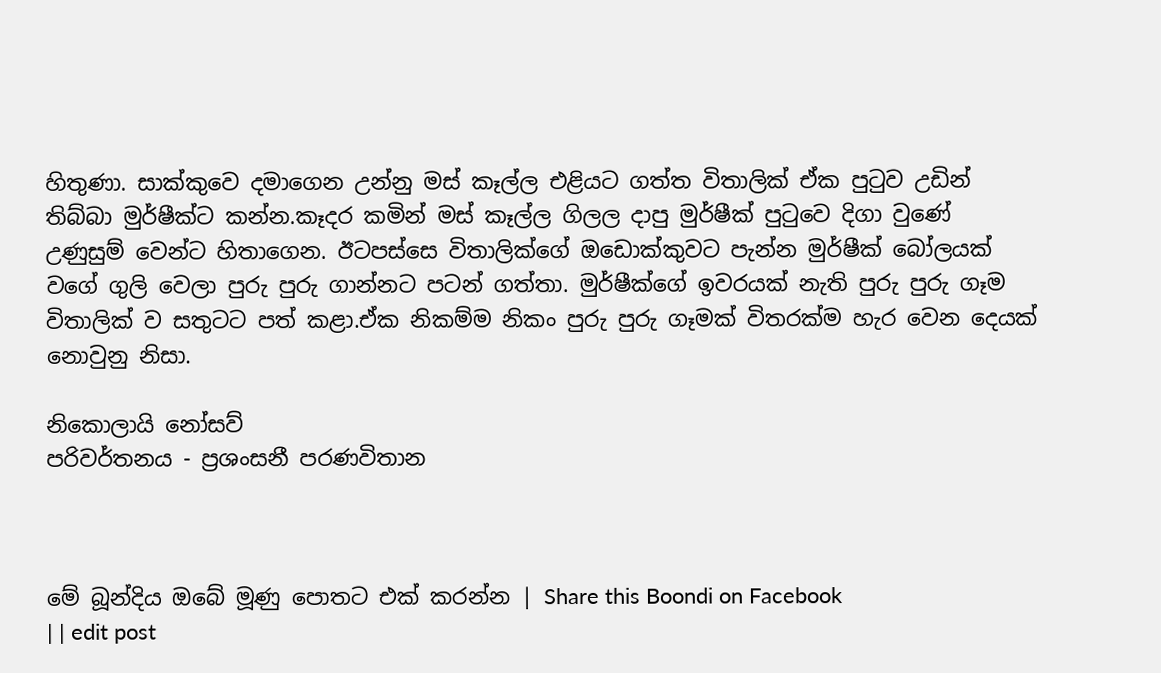හිතුණා. සාක්කුවෙ දමාගෙන උන්නු මස් කෑල්ල එළියට ගත්ත විතාලික් ඒක පුටුව උඩින් තිබ්බා මුර්ෂීක්ට කන්න.කෑදර කමින් මස් කෑල්ල ගිලල දාපු මුර්ෂීක් පුටුවෙ දිගා වුණේ උණුසුම් වෙන්ට හිතාගෙන. ඊටපස්සෙ විතාලික්ගේ ඔඩොක්කුවට පැන්න මුර්ෂීක් බෝලයක් වගේ ගුලි වෙලා පුරු පුරු ගාන්නට පටන් ගත්තා. මුර්ෂීක්ගේ ඉවරයක් නැති පුරු පුරු ගෑම විතාලික් ව සතුටට පත් කළා.ඒක නිකම්ම නිකං පුරු පුරු ගෑමක් විතරක්ම හැර වෙන දෙයක් නොවුනු නිසා.

නිකොලායි නෝසව්
පරිවර්තනය - ප්‍රශංසනී පරණවිතාන



මේ බූන්දිය ඔබේ මූණු පොතට එක් කරන්න | Share this Boondi on Facebook
| | edit post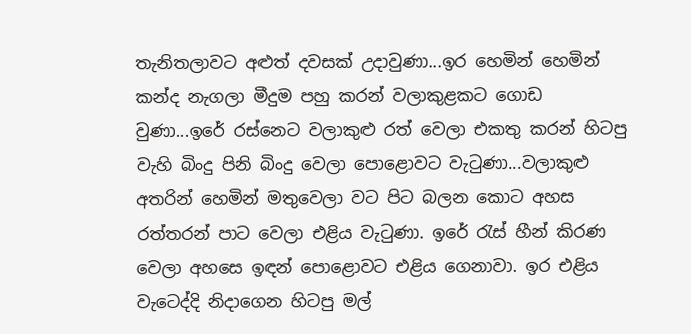තැනිතලාවට අළුත් දවසක් උදාවුණා...ඉර හෙමින් හෙමින් කන්ද නැගලා මීදුම පහු කරන් වලාකුළකට ගොඩ වුණා...ඉරේ රස්නෙට වලාකුළු රත් වෙලා එකතු කරන් හිටපු වැහි බිංදු පිනි බිංදු වෙලා පොළොවට වැටුණා...වලාකුළු අතරින් හෙමින් මතුවෙලා වට පිට බලන කොට අහස රත්තරන් පාට වෙලා එළිය වැටුණා. ඉරේ රැස් හීන් කිරණ වෙලා අහසෙ ඉඳන් පොළොවට එළිය ගෙනාවා. ඉර එළිය වැටෙද්දි නිදාගෙන හිටපු මල්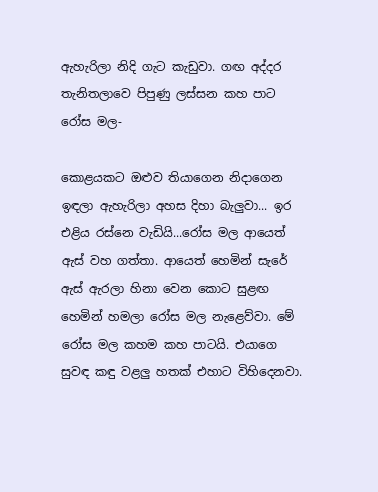ඇහැරිලා නිදි ගැට කැඩුවා. ගඟ අද්දර තැනිතලාවෙ පිපුණු ලස්සන කහ පාට රෝස මල-

කොළයකට ඔළුව තියාගෙන නිදාගෙන ඉඳලා ඇහැරිලා අහස දිහා බැලුවා... ඉර එළිය රස්නෙ වැඩියි...රෝස මල ආයෙත් ඇස් වහ ගත්තා. ආයෙත් හෙමින් සැරේ ඇස් ඇරලා හිනා වෙන කොට සුළඟ හෙමින් හමලා රෝස මල නැළෙව්වා. මේ රෝස මල කහම කහ පාටයි. එයාගෙ සුවඳ කඳු වළලු හතක් එහාට විහිදෙනවා.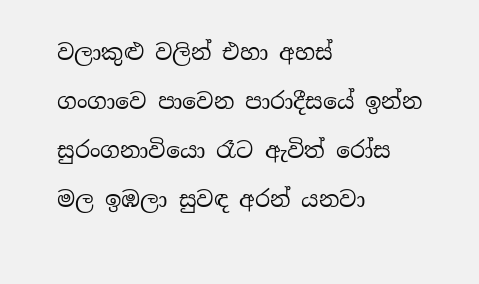වලාකුළු වලින් එහා අහස් ගංගාවෙ පාවෙන පාරාදීසයේ ඉන්න සුරංගනාවියො රෑට ඇවිත් රෝස මල ඉඹලා සුවඳ අරන් යනවා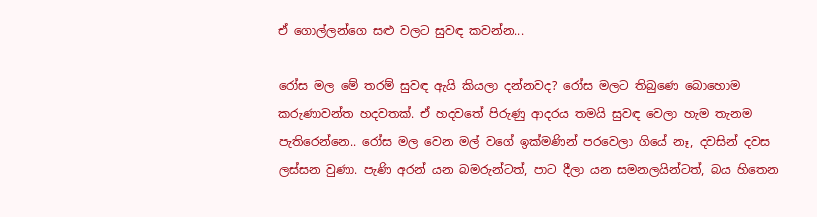ඒ ගොල්ලන්ගෙ සළු වලට සුවඳ කවන්න...

රෝස මල මේ තරම් සුවඳ ඇයි කියලා දන්නවද? රෝස මලට තිබුණෙ බොහොම කරුණාවන්ත හදවතක්. ඒ හදවතේ පිරුණු ආදරය තමයි සුවඳ වෙලා හැම තැනම පැතිරෙන්නෙ.. රෝස මල වෙන මල් වගේ ඉක්මණින් පරවෙලා ගියේ නෑ, දවසින් දවස ලස්සන වුණා. පැණි අරන් යන බමරුන්ටත්, පාට දීලා යන සමනලයින්ටත්, බය හිතෙන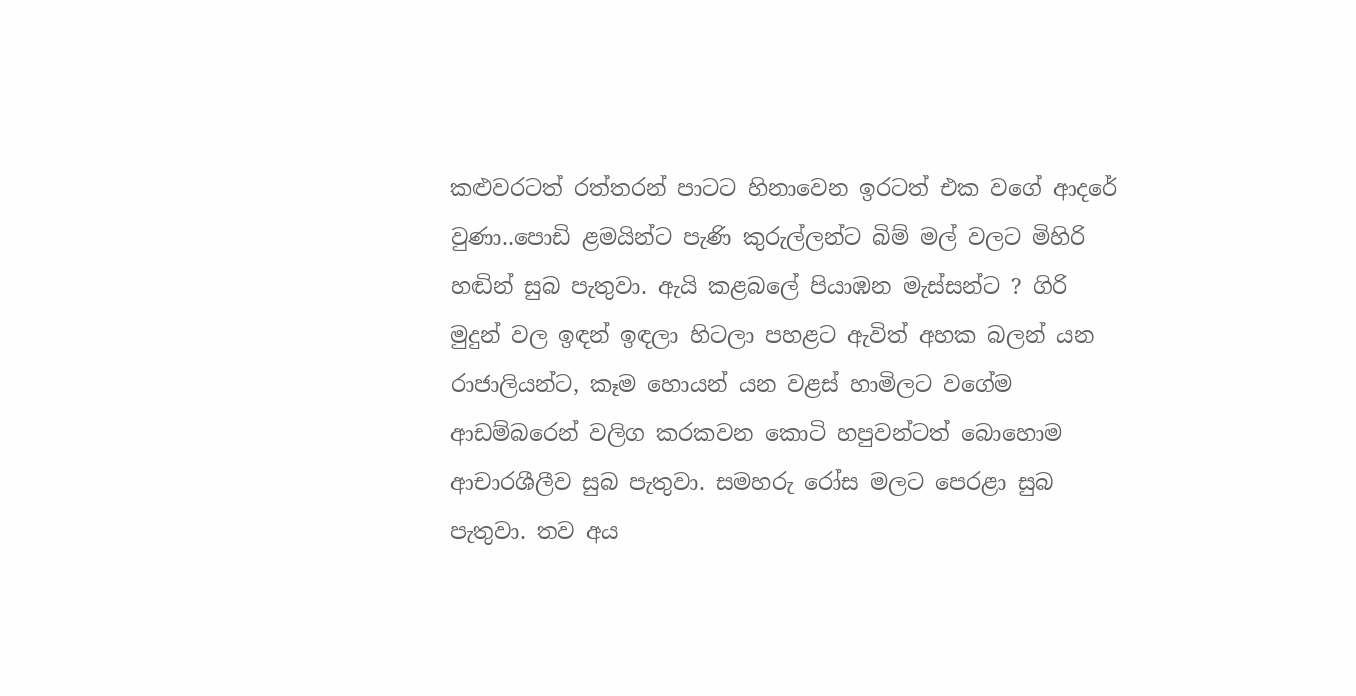කළුවරටත් රත්තරන් පාටට හිනාවෙන ඉරටත් එක වගේ ආදරේ වුණා..පොඩි ළමයින්ට පැණි කුරුල්ලන්ට බිම් මල් වලට මිහිරි හඬින් සුබ පැතුවා. ඇයි කළබලේ පියාඹන මැස්සන්ට ? ගිරි මුදුන් වල ඉඳන් ඉඳලා හිටලා පහළට ඇවිත් අහක බලන් යන රාජාලියන්ට, කෑම හොයන් යන වළස් හාමිලට වගේම ආඩම්බරෙන් වලිග කරකවන කොටි හපුවන්ටත් බොහොම ආචාරශීලීව සුබ පැතුවා. සමහරු රෝස මලට පෙරළා සුබ පැතුවා. තව අය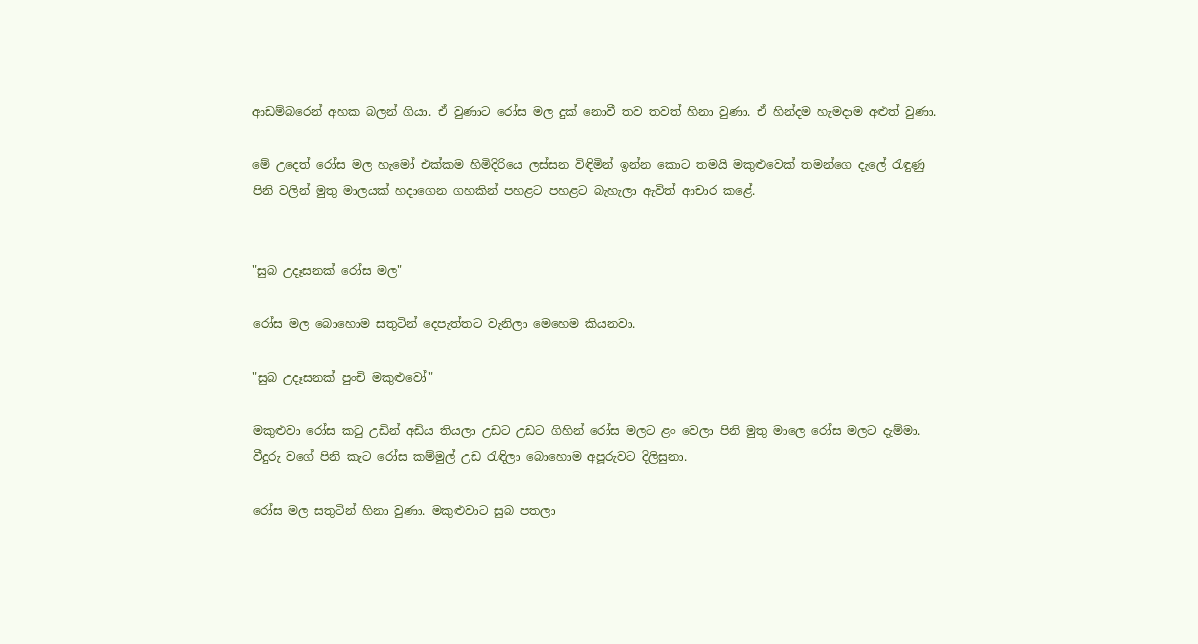ආඩම්බරෙන් අහක බලන් ගියා. ඒ වුණාට රෝස මල දුක් නොවී තව තවත් හිනා වුණා. ඒ හින්දම හැමදාම අළුත් වුණා.

මේ උදෙත් රෝස මල හැමෝ එක්කම හිමිදිරියෙ ලස්සන විඳිමින් ඉන්න කොට තමයි මකුළුවෙක් තමන්ගෙ දැලේ රැඳුණු පිනි වලින් මුතු මාලයක් හදාගෙන ගහකින් පහළට පහළට බැහැලා ඇවිත් ආචාර කළේ.


"සුබ උදෑසනක් රෝස මල"

රෝස මල බොහොම සතුටින් දෙපැත්තට වැනිලා මෙහෙම කියනවා.

"සුබ උදෑසනක් පුංචි මකුළුවෝ"

මකුළුවා රෝස කටු උඩින් අඩිය තියලා උඩට උඩට ගිහින් රෝස මලට ළං වෙලා පිනි මුතු මාලෙ රෝස මලට දැම්මා. වීදුරු වගේ පිනි කැට රෝස කම්මුල් උඩ රැඳිලා බොහොම අපූරුවට දිලිසුනා.

රෝස මල සතුටින් හිනා වුණා. මකුළුවාට සුබ පතලා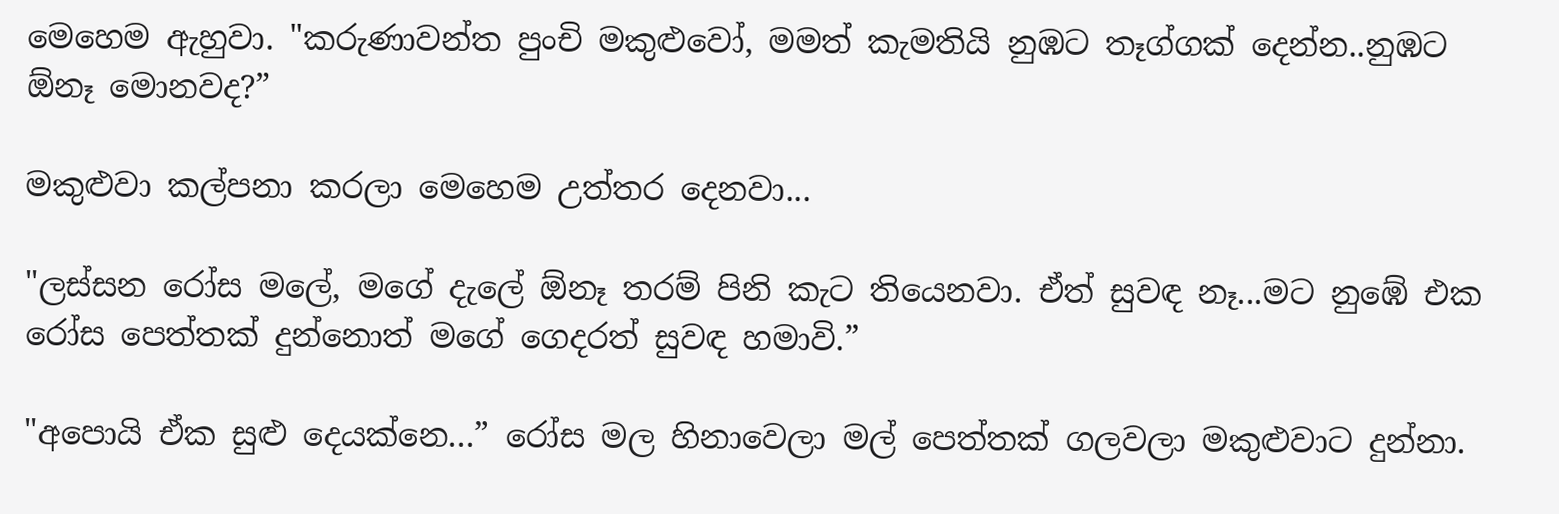මෙහෙම ඇහුවා. "කරුණාවන්ත පුංචි මකුළුවෝ, මමත් කැමතියි නුඹට තෑග්ගක් දෙන්න..නුඹට ඕනෑ මොනවද?”

මකුළුවා කල්පනා කරලා මෙහෙම උත්තර දෙනවා...

"ලස්සන රෝස මලේ, මගේ දැලේ ඕනෑ තරම් පිනි කැට තියෙනවා. ඒත් සුවඳ නෑ...මට නුඹේ එක රෝස පෙත්තක් දුන්නොත් මගේ ගෙදරත් සුවඳ හමාවි.”

"අපොයි ඒක සුළු දෙයක්නෙ...” රෝස මල හිනාවෙලා මල් පෙත්තක් ගලවලා මකුළුවාට දුන්නා.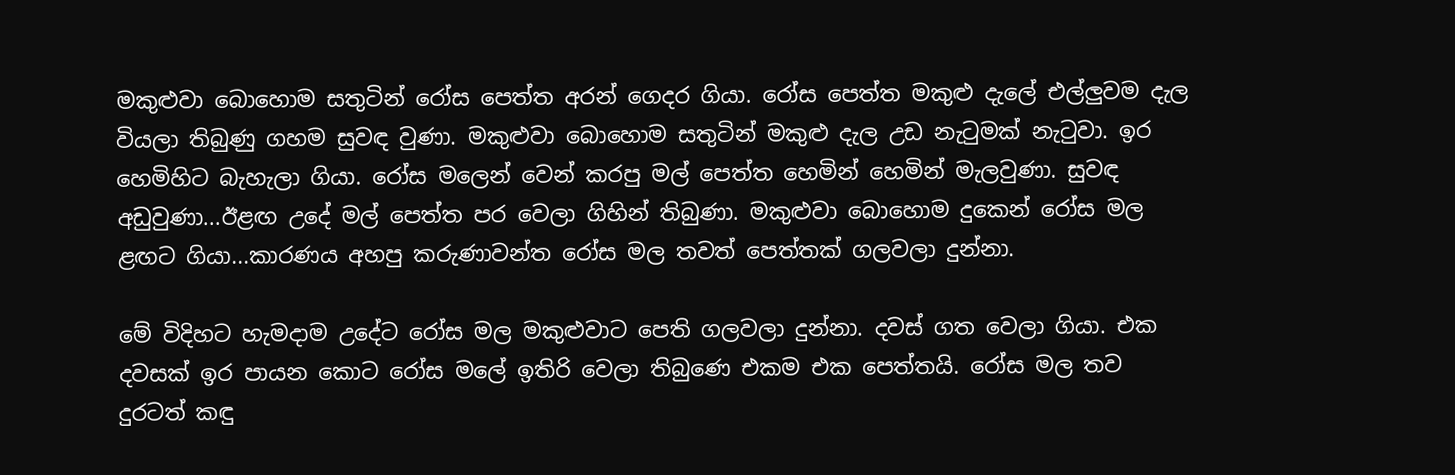මකුළුවා බොහොම සතුටින් රෝස පෙත්ත අරන් ගෙදර ගියා. රෝස පෙත්ත මකුළු දැලේ එල්ලුවම දැල වියලා තිබුණු ගහම සුවඳ වුණා. මකුළුවා බොහොම සතුටින් මකුළු දැල උඩ නැටුමක් නැටුවා. ඉර හෙමිහිට බැහැලා ගියා. රෝස මලෙන් වෙන් කරපු මල් පෙත්ත හෙමින් හෙමින් මැලවුණා. සුවඳ අඩුවුණා...ඊළඟ උදේ මල් පෙත්ත පර වෙලා ගිහින් තිබුණා. මකුළුවා බොහොම දුකෙන් රෝස මල ළඟට ගියා...කාරණය අහපු කරුණාවන්ත රෝස මල තවත් පෙත්තක් ගලවලා දුන්නා.

මේ විදිහ‍ට හැමදාම උදේට රෝස මල මකුළුවාට පෙති ගලවලා දුන්නා. දවස් ගත වෙලා ගියා. එක දවසක් ඉර පායන කොට රෝස මලේ ඉතිරි වෙල‍ා තිබුණෙ එකම එක පෙත්තයි. රෝස මල තව දුරටත් කඳු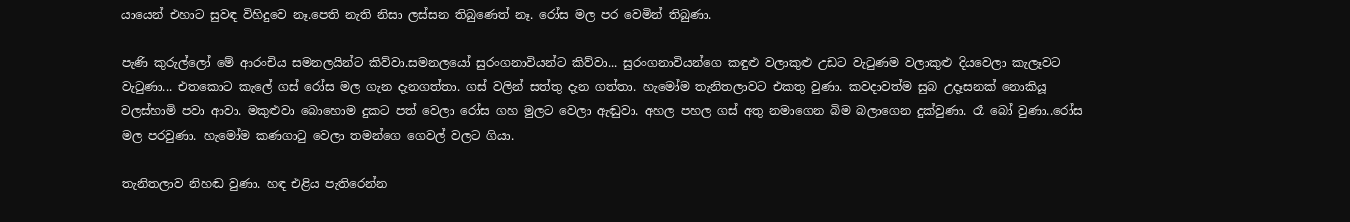යායෙන් එහාට සුවඳ විහිදුවෙ නෑ.පෙති නැති නිසා ලස්සන තිබුණෙත් නෑ. රෝස මල පර වෙමින් තිබුණා.

පැණි කුරුල්ලෝ මේ ආරංචිය සමනලයින්ට කිව්වා.සමනලයෝ සුරංගනාවියන්ට කිව්වා... සුරංගනාවියන්ගෙ කඳුළු වලාකුළු උඩට වැටුණම වලාකුළු දියවෙලා කැලෑවට වැටුණා... එතකොට කැලේ ගස් රෝස මල ගැන දැනගත්තා. ගස් වලින් සත්තු දැන ගත්තා. හැමෝම තැනිතලාවට එකතු වුණා. කවදාවත්ම සුබ උදෑසනක් නොකියූ වලස්හාමි පවා ආවා. මකුළුවා බොහොම දුකට පත් වෙලා රෝස ගහ මුලට වෙලා ඇඬුවා. අහල පහල ගස් අතු නමාගෙන බිම බලාගෙන දුක්වුණා. රෑ බෝ වුණා..රෝස මල පරවුණා. හැමෝම කණගාටු වෙලා තමන්ගෙ ගෙවල් වලට ගියා.

තැනිතලාව නිහඬ වුණා. හඳ එළිය පැතිරෙන්න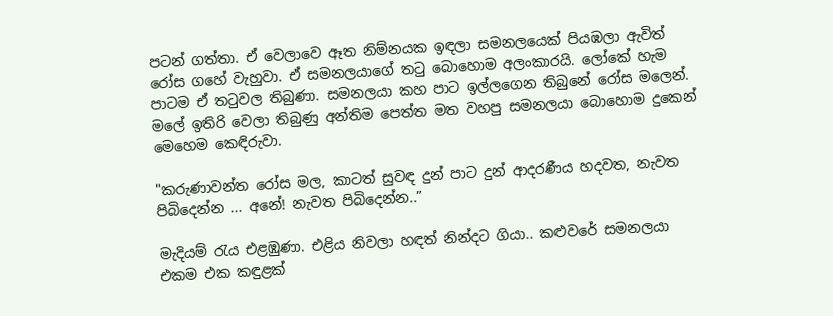පටන් ගත්තා. ඒ වෙලාවෙ ඈත නිම්නයක ඉඳලා සමනලයෙක් පියඹලා ඇවිත් රෝස ගහේ වැහුවා. ඒ සමනලයාගේ තටු බොහොම අලංකාරයි. ලෝකේ හැම පාටම ඒ තටුවල තිබුණා. සමනලයා කහ පාට ඉල්ලගෙන තිබු‍නේ රෝස මලෙන්. මලේ ඉතිරි වෙලා තිබුණු අන්තිම පෙත්ත මත වහපු සමනලයා බොහොම දුකෙන් මෙහෙම කෙඳිරුවා.

"කරුණාවන්ත රෝස මල, කාටත් සුවඳ දුන් පාට දුන් ආදරණීය හදවත, නැවත පිබිදෙන්න ... අනේ! නැවත පිබිදෙන්න..”

මැදියම් රැය එළඹුණා. එළිය නිවලා හඳත් නින්දට ගියා.. කළුවරේ සමනලයා එකම එක කඳුළක්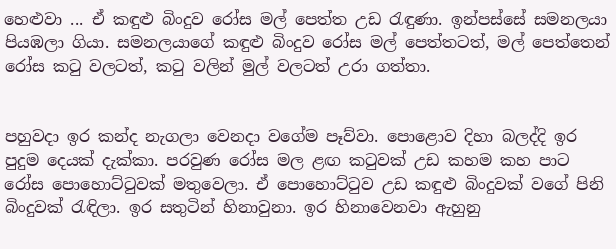හෙළුවා ... ඒ කඳුළු බිංදුව රෝස මල් පෙත්ත උඩ රැඳුණා. ඉන්පස්සේ සමනලයා පියඹලා ගියා. සමනලයාගේ කඳුළු බිංදුව රෝස මල් පෙත්තටත්, මල් පෙත්තෙන් රෝස කටු වලටත්, කටු වලින් මුල් වලටත් උරා ගත්තා.


පහුවදා ඉර කන්ද නැගලා වෙනදා වගේම පෑව්වා. පොළොව දිහා බලද්දි ඉර පුදුම දෙයක් දැක්කා. පරවුණ රෝස මල ළඟ කටුවක් උඩ කහම කහ පාට රෝස පොහොට්ටුවක් මතුවෙලා. ඒ පොහොට්ටුව උඩ කඳුළු බිංදුවක් වගේ පිනි බිංදුවක් රැඳිලා. ඉර සතුටින් හිනාවුනා. ඉර හිනාවෙනවා ඇහුනු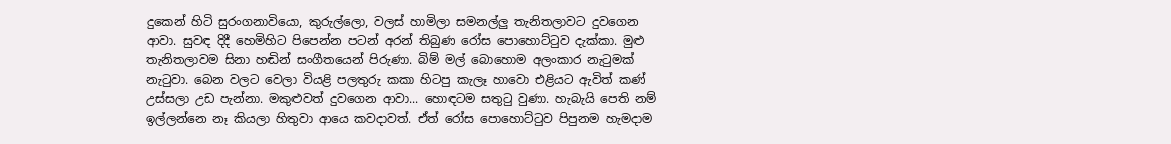දුකෙන් හිටි සුරංගනාවියො, කුරුල්ලො, වලස් හාමිලා සමනල්ලු තැනිතලාවට දුවගෙන ආවා. සුවඳ දිදී හෙමිහිට පිපෙන්න පටන් අරන් තිබුණ රෝස පොහොට්ටුව දැක්කා. මුළු තැනිතලාවම සිනා හඬින් සංගීතයෙන් පිරුණා. බිම් මල් බොහොම අලංකාර නැටුමක් නැටුවා. බෙන වලට වෙලා වියළි පලතුරු කකා හිටපු කැලෑ හාවො එළියට ඇවිත් කණ් උස්සලා උඩ පැන්නා. මකුළුවත් දුවගෙන ආවා... හොඳටම සතුටු වුණා. හැබැයි පෙති නම් ඉල්ලන්නෙ නෑ කියලා හිතුවා ආයෙ කවදාවත්. ඒත් රෝස පොහොට්ටුව පිපුනම හැමදාම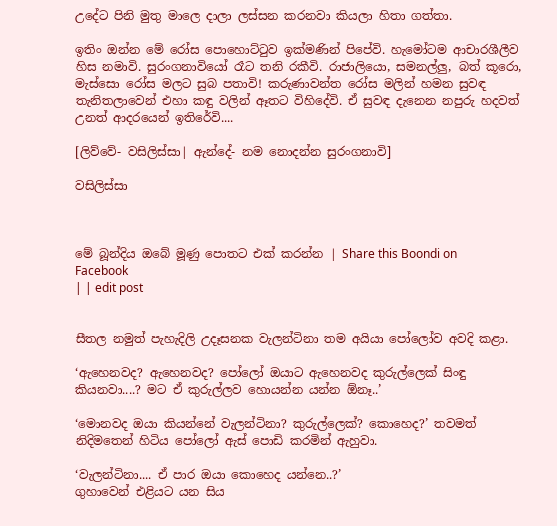උදේට පිනි මුතු මාලෙ දාලා ලස්සන කරනවා කියලා හිතා ගත්තා.

ඉතිං ඔන්න මේ රෝස පොහොට්ටුව ඉක්මණින් පිපේවි. හැමෝටම ආචාරශීලීව හිස නමාවි. සුරංගනාවියෝ රෑට තනි රකීවි. රාජාලියො, සමනල්ලු, බත් කූරො, මැස්සො රෝස මලට සුබ පතාවි! කරුණාවන්ත රෝස මලින් හමන සුවඳ තැනිතලාවෙන් එහා කඳු වලින් ඈතට විහිදේවි. ඒ සුවඳ දැනෙන නපුරු හදවත් උනත් ආදරයෙන් ඉතිරේවි....

[ලිව්වේ- වසිලිස්සා| ඇන්දේ- නම නොදන්න සුරංගනාවි]

වසිලිස්සා



මේ බූන්දිය ඔබේ මූණු පොතට එක් කරන්න | Share this Boondi on Facebook
| | edit post


සීතල නමුත් පැහැදිලි උදෑසනක වැලන්ටිනා තම අයියා පෝලෝව අවදි කළා.

‘ඇහෙනවද? ඇහෙනවද? පෝලෝ ඔයාට ඇහෙනවද කුරුල්ලෙක් සිංඳු කියනවා....? මට ඒ කුරුල්ලව හොයන්න යන්න ඕනෑ..’

‘මොනවද ඔයා කියන්නේ වැලන්ටිනා? කුරුල්ලෙක්? කොහෙද?’ තවමත් නිදිමතෙන් හිටිය පෝලෝ ඇස් පොඩි කරමින් ඇහුවා.

‘වැලන්ටිනා.... ඒ පාර ඔයා කොහෙද යන්නෙ..?’
ගුහාවෙන් එළියට යන සිය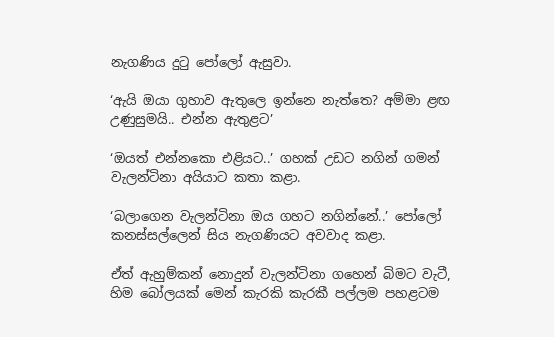නැගණිය දුටු පෝලෝ ඇසුවා.

‘ඇයි ඔයා ගුහාව ඇතුලෙ ඉන්නෙ නැත්තෙ? අම්මා ළඟ උණුසුමයි.. එන්න ඇතුළට’

‘ඔයත් එන්නකො එළියට..’ ගහක් උඩට නගින් ගමන් වැලන්ටිනා අයියාට කතා කළා.

‘බලාගෙන වැලන්ටිනා ඔය ගහට නගින්නේ..’ පෝලෝ කනස්සල්ලෙන් සිය නැගණියට අවවාද කළා.

ඒත් ඇහුම්කන් නොදුන් වැලන්ටිනා ගහෙන් බිමට වැටී, හිම බෝලයක් මෙන් කැරකි කැරකී පල්ලම පහළටම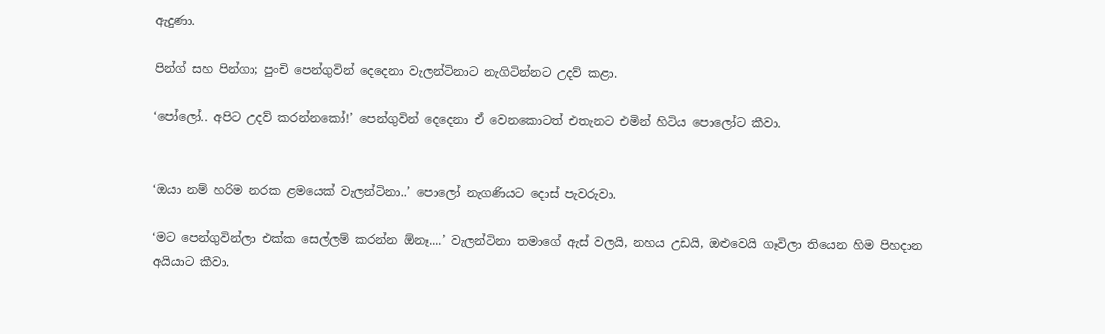ඇදුණා.

පින්ග් සහ පින්ගා; පුංචි පෙන්ගුවින් දෙදෙනා වැලන්ටිනාට නැගිටින්නට උදව් කළා.

‘පෝලෝ.. අපිට උදව් කරන්නකෝ!’ පෙන්ගුවින් දෙදෙනා ඒ වෙනකොටත් එතැනට එමින් හිටිය පොලෝට කීවා.


‘ඔයා නම් හරිම නරක ළමයෙක් වැලන්ටිනා..’ පොලෝ නැගණියට දොස් පැවරුවා.

‘මට පෙන්ගුවින්ලා එක්ක සෙල්ලම් කරන්න ඕනෑ....’ වැලන්ටිනා තමාගේ ඇස් වලයි, නහය උඩයි, ඔළුවෙයි ගෑවිලා තියෙන හිම පිහදාන අයියාට කීවා.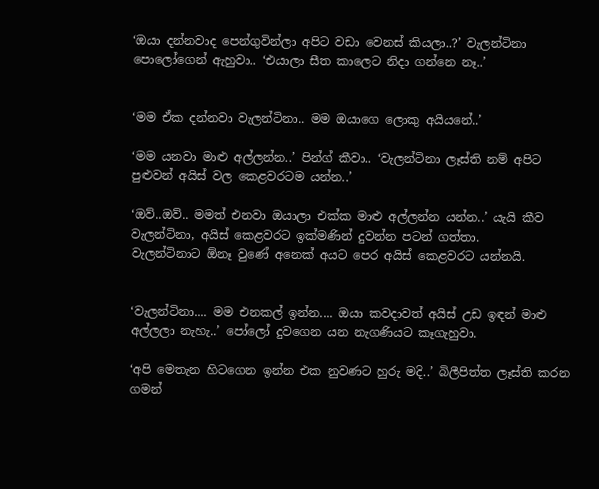‘ඔයා දන්නවාද පෙන්ගුවින්ලා අපිට වඩා වෙනස් කියලා..?’ වැලන්ටිනා පොලෝගෙන් ඇහුවා.. ‘එයාලා සීත කාලෙට නිදා ගන්නෙ නෑ..’


‘මම ඒක දන්නවා වැලන්ටිනා.. මම ඔයාගෙ ලොකු අයියනේ..’

‘මම යනවා මාළු අල්ලන්න..’ පින්ග් කීවා.. ‘වැලන්ටිනා ලෑස්ති නම් අපිට පුළුවන් අයිස් වල කෙළවරටම යන්න..’

‘ඔව්..ඔව්.. මමත් එනවා ඔයාලා එක්ක මාළු අල්ලන්න යන්න..’ යැයි කීව වැලන්ටිනා, අයිස් කෙළවරට ඉක්මණින් දුවන්න පටන් ගත්තා.
වැලන්ටිනාට ඕනෑ වුණේ අනෙක් අයට පෙර අයිස් කෙළවරට යන්නයි.


‘වැලන්ටිනා.... මම එනකල් ඉන්න.... ඔයා කවදාවත් අයිස් උඩ ඉඳන් මාළු අල්ලලා නැහැ..’ පෝලෝ දුවගෙන යන නැගණියට කෑගැහුවා.

‘අපි මෙතැන හිටගෙන ඉන්න එක නුවණට හුරු මදි..’ බිලීපිත්ත ලෑස්ති කරන ගමන්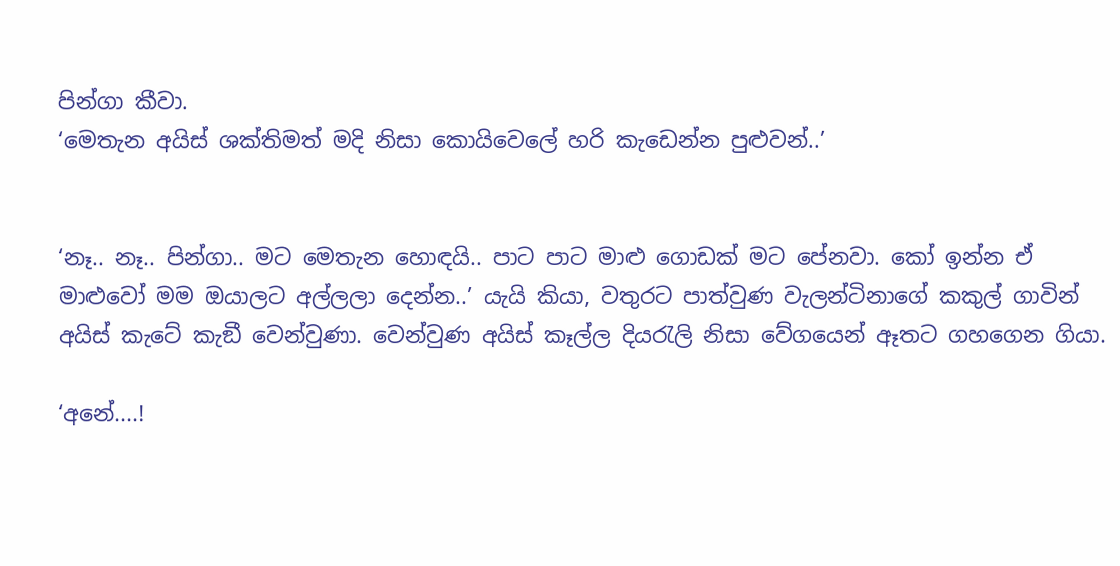පින්ගා කීවා.
‘මෙතැන අයිස් ශක්තිමත් මදි නිසා කොයිවෙලේ හරි කැඩෙන්න පුළුවන්..’


‘නෑ.. නෑ.. පින්ගා.. මට මෙතැන හොඳයි.. පාට පාට මාළු ගොඩක් මට පේනවා. කෝ ඉන්න ඒ මාළුවෝ මම ඔයාලට අල්ලලා දෙන්න..’ යැයි කියා, වතුරට පාත්වුණ වැලන්ටිනාගේ කකුල් ගාවින් අයිස් කැටේ කැඞී වෙන්වුණා. වෙන්වුණ අයිස් කෑල්ල දියරැලි නිසා වේගයෙන් ඈතට ගහගෙන ගියා.

‘අනේ....!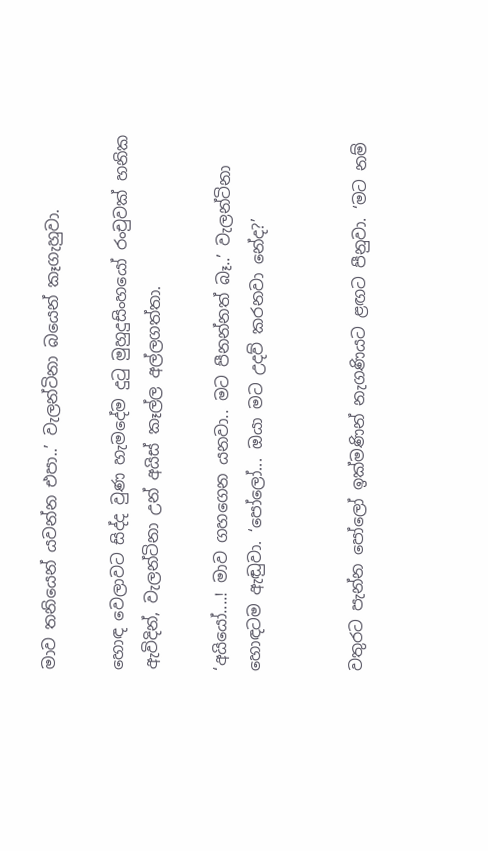මාව තනියෙන් යවන්න එපා..’ වැලන්ටිනා බයෙන් කෑගැහුවා.

හොඳ වෙලාවට සිද්ද වුණ හැමදේම දුටු මුහුදුසිංහයෝ රංචුවක් හනික ඇවිදින්, වැලන්ටිනා උන් අයිස් කෑල්ල අල්ලගත්තා.

‘අයියෝ....! මාව ගහගෙන යනවා.. මට පීනන්නත් බෑ..’ වැලන්ටිනා හොඳටම ඇඬුවා. ‘පෝලෝ... ඔයා මට උදව් කරනවා නේද?’


වතුරට පැන්න පෝලෝ ඉක්මණින් නැගණියට ළඟට පීනුවා. ‘මට නම්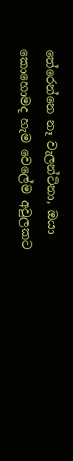තේරෙන්නෙ නෑ වැලන්ටිනා, ඔයා කොහොමද හැම වෙලේම අවුලකට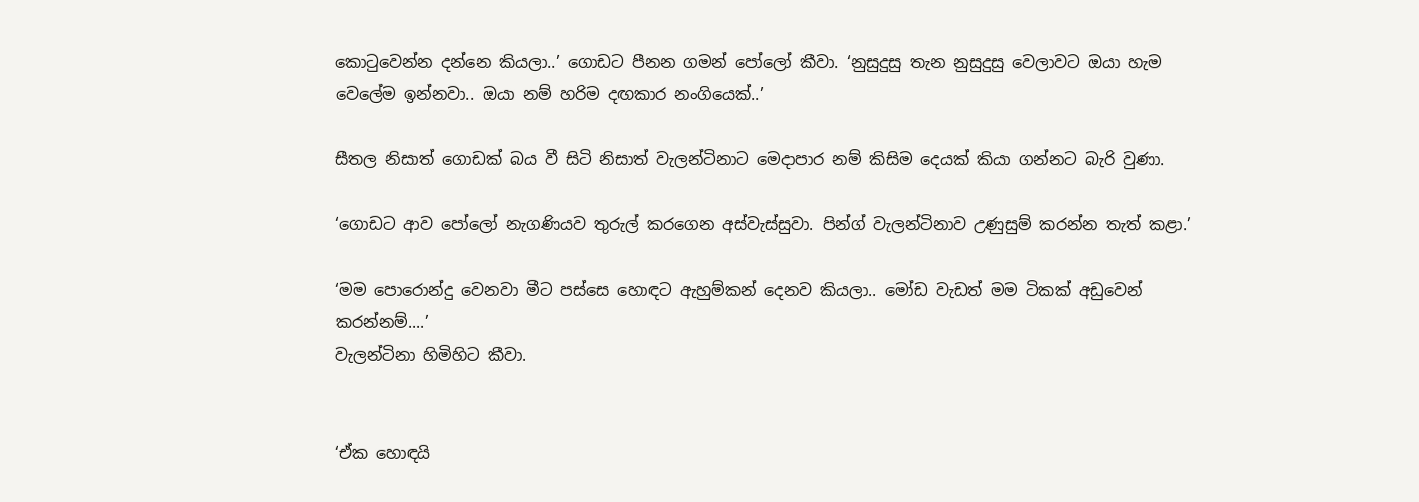කොටුවෙන්න දන්නෙ කියලා..’ ගොඩට පීනන ගමන් පෝලෝ කීවා. ‘නුසුදුසු තැන නුසුදුසු වෙලාවට ඔයා හැම වෙලේම ඉන්නවා.. ඔයා නම් හරිම දඟකාර නංගියෙක්..’

සීතල නිසාත් ගොඩක් බය වී සිටි නිසාත් වැලන්ටිනාට මෙදාපාර නම් කිසිම දෙයක් කියා ගන්නට බැරි වුණා.

‘ගොඩට ආව පෝලෝ නැගණියව තුරුල් කරගෙන අස්වැස්සුවා. පින්ග් වැලන්ටිනාව උණුසුම් කරන්න තැත් කළා.’

‘මම පොරොන්දු වෙනවා මීට පස්සෙ හොඳට ඇහුම්කන් දෙනව කියලා.. මෝඩ වැඩත් මම ටිකක් අඩුවෙන් කරන්නම්....’
වැලන්ටිනා හිමිහිට කීවා.


‘ඒක හොඳයි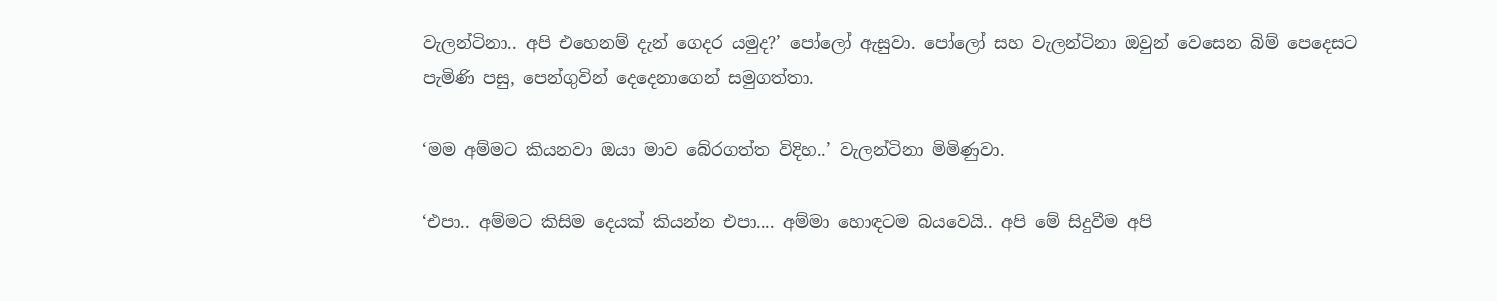වැලන්ටිනා.. අපි එහෙනම් දැන් ගෙදර යමුද?’ පෝලෝ ඇසුවා. පෝලෝ සහ වැලන්ටිනා ඔවුන් වෙසෙන බිම් පෙදෙසට පැමිණි පසු, පෙන්ගුවින් දෙදෙනාගෙන් සමුගත්තා.

‘මම අම්මට කියනවා ඔයා මාව බේරගත්ත විදිහ..’ වැලන්ටිනා මිමිණුවා.

‘එපා.. අම්මට කිසිම දෙයක් කියන්න එපා.... අම්මා හොඳටම බයවෙයි.. අපි මේ සිදුවීම අපි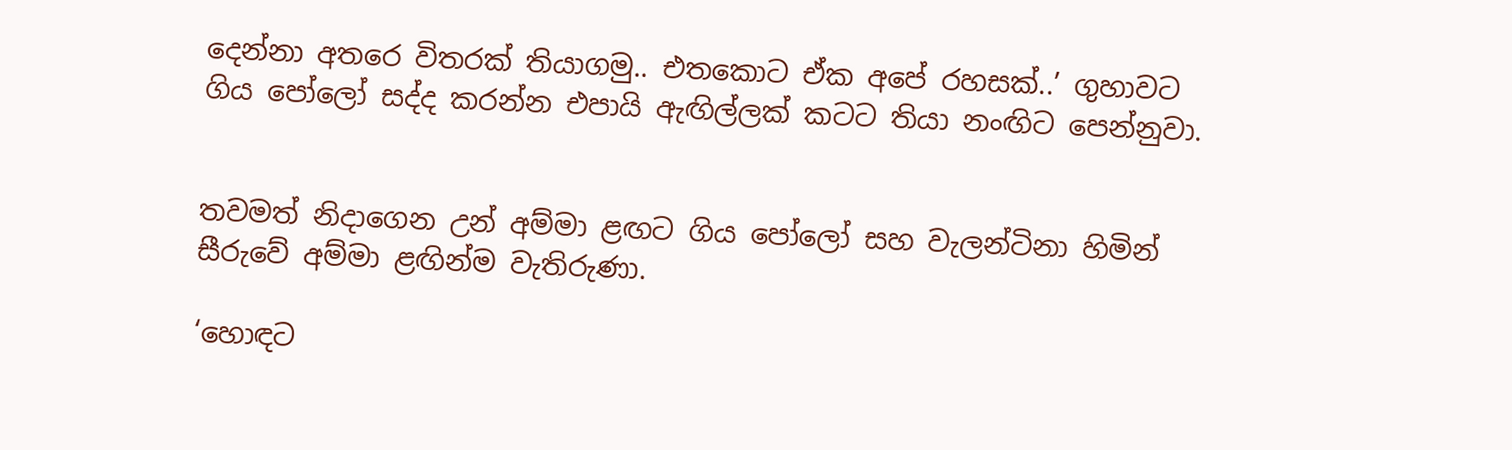දෙන්නා අතරෙ විතරක් තියාගමු.. එතකොට ඒක අපේ රහසක්..’ ගුහාවට ගිය පෝලෝ සද්ද කරන්න එපායි ඇඟිල්ලක් කටට තියා නංඟිට පෙන්නුවා.


තවමත් නිදාගෙන උන් අම්මා ළඟට ගිය පෝලෝ සහ වැලන්ටිනා හිමින් සීරුවේ අම්මා ළඟින්ම වැතිරුණා.

‘හොඳට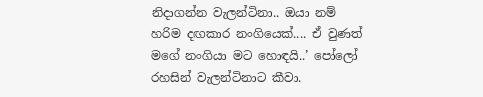නිදාගන්න වැලන්ටිනා.. ඔයා නම් හරිම දඟකාර නංගියෙක්.... ඒ වුණත් මගේ නංගියා මට හොඳයි..’ පෝලෝ රහසින් වැලන්ටිනාට කීවා.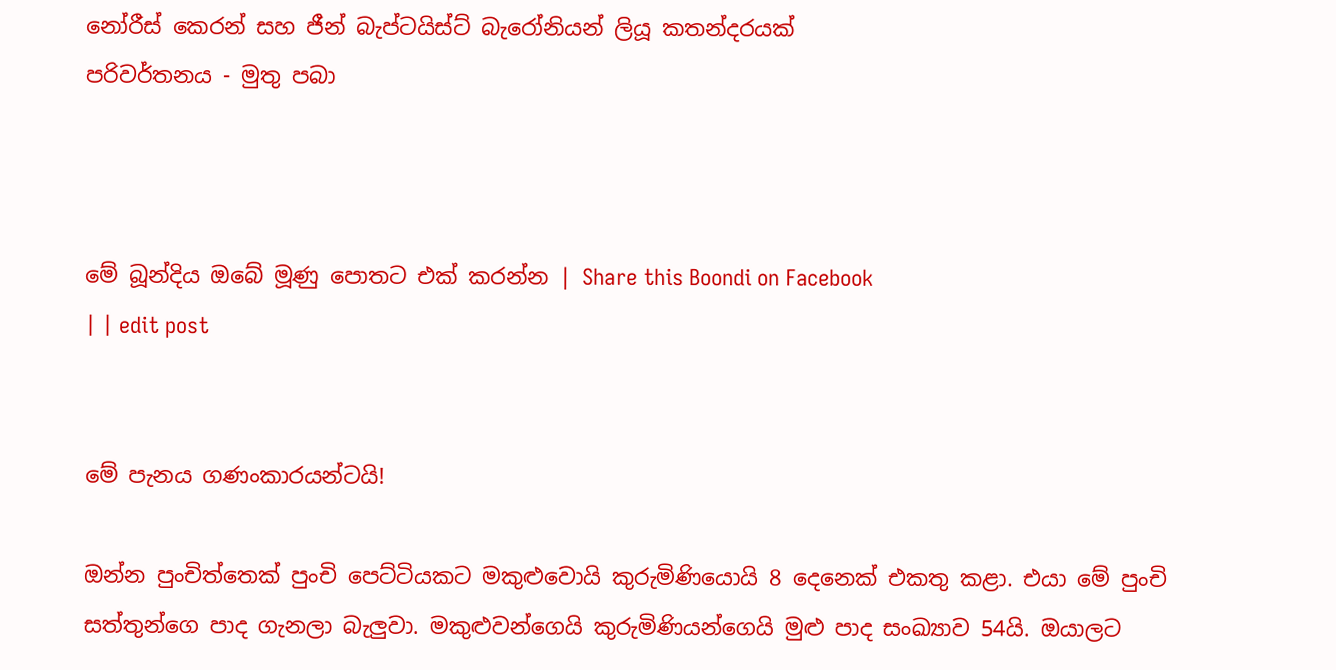නෝරීස් කෙරන් සහ ජීන් බැප්ටයිස්ට් බැරෝනියන් ලියූ කතන්දරයක්
පරිවර්තනය - මුතු පබා



මේ බූන්දිය ඔබේ මූණු පොතට එක් කරන්න | Share this Boondi on Facebook
| | edit post


මේ පැනය ගණංකාරයන්ටයි!

ඔන්න පුංචිත්තෙක් පුංචි පෙට්ටියකට මකුළුවොයි කුරුමිණියොයි 8 දෙනෙක් එකතු කළා. එයා මේ පුංචි සත්තුන්ගෙ පාද ගැනලා බැලුවා. මකුළුවන්ගෙයි කුරුමිණියන්ගෙයි මුළු පාද සංඛ්‍යාව 54යි. ඔයාලට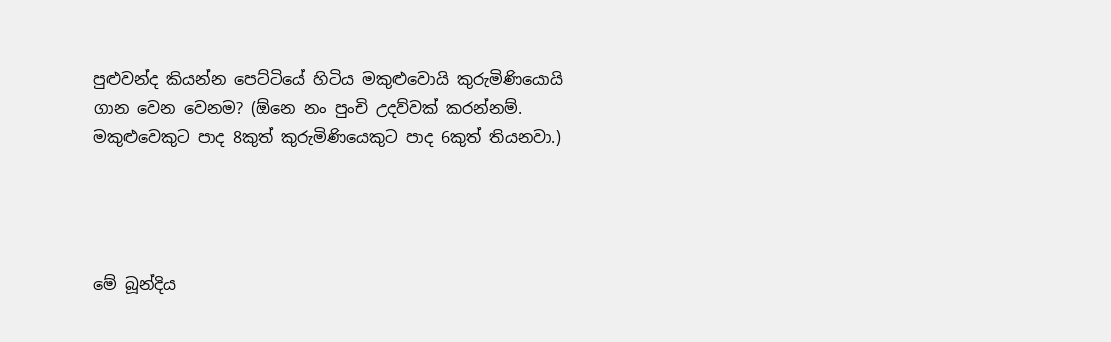පුළුවන්ද කියන්න පෙට්ටියේ හිටිය මකුළුවොයි කුරුමිණියොයි ගාන වෙන වෙනම? (ඕනෙ නං පුංචි උදව්වක් කරන්නම්. මකුළුවෙකුට පාද 8කුත් කුරුමිණියෙකුට පාද 6කුත් තියනවා.)




මේ බූන්දිය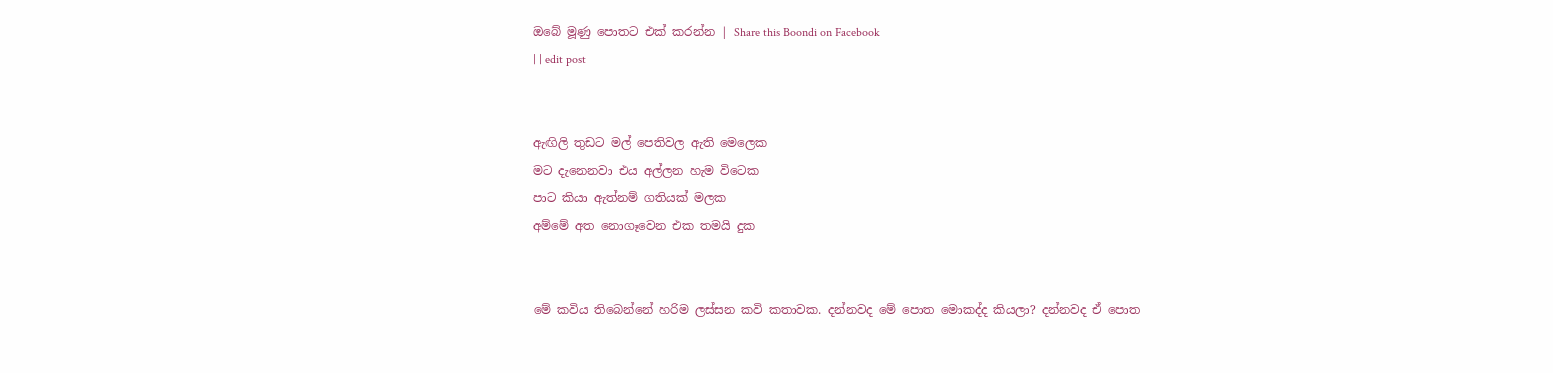ඔබේ මූණු පොතට එක් කරන්න | Share this Boondi on Facebook
| | edit post


ඇඟිලි තුඩට මල් පෙතිවල ඇති මෙලෙක
මට දැනෙනවා එය අල්ලන හැම විටෙක
පාට කියා ඇත්නම් ගතියක් මලක
අම්මේ අත නොගෑවෙන එක තමයි දුක


මේ කවිය තිබෙන්නේ හරිම ලස්සන කවි කතාවක. දන්නවද මේ පොත මොකද්ද කියලා? දන්නවද ඒ පොත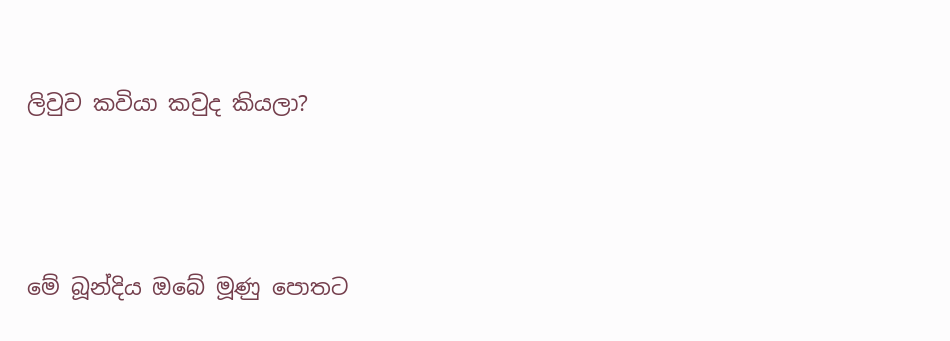ලිවුව කවියා කවුද කියලා?




මේ බූන්දිය ඔබේ මූණු පොතට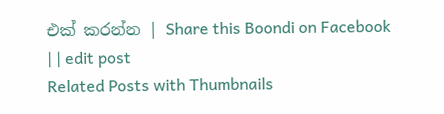එක් කරන්න | Share this Boondi on Facebook
| | edit post
Related Posts with Thumbnails